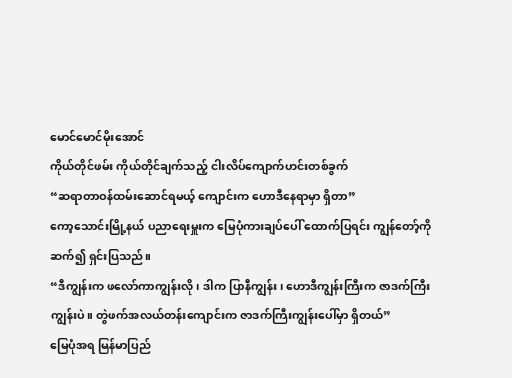မောင်မောင်မိုးအောင်
ကိုယ်တိုင်ဖမ်း ကိုယ်တိုင်ချက်သည့် ငါးလိပ်ကျောက်ဟင်းတစ်ခွက်
“ဆရာတာဝန်ထမ်းဆောင်ရမယ့် ကျောင်းက ဟောဒီနေရာမှာ ရှိတာ”
ကော့သောင်းမြို့နယ် ပညာရေးမှူးက မြေပုံကားချပ်ပေါ် ထောက်ပြရင်း ကျွန်တော့်ကို ဆက်၍ ရှင်းပြသည်။
“ဒီကျွန်းက ဖလော်ကာကျွန်းလို၊ ဒါက ပြာနီကျွန်း၊ ဟောဒီကျွန်းကြီးက ဇာဒက်ကြီးကျွန်းပဲ။ တွဲဖက်အလယ်တန်းကျောင်းက ဇာဒက်ကြီးကျွန်းပေါ်မှာ ရှိတယ်”
မြေပုံအရ မြန်မာပြည်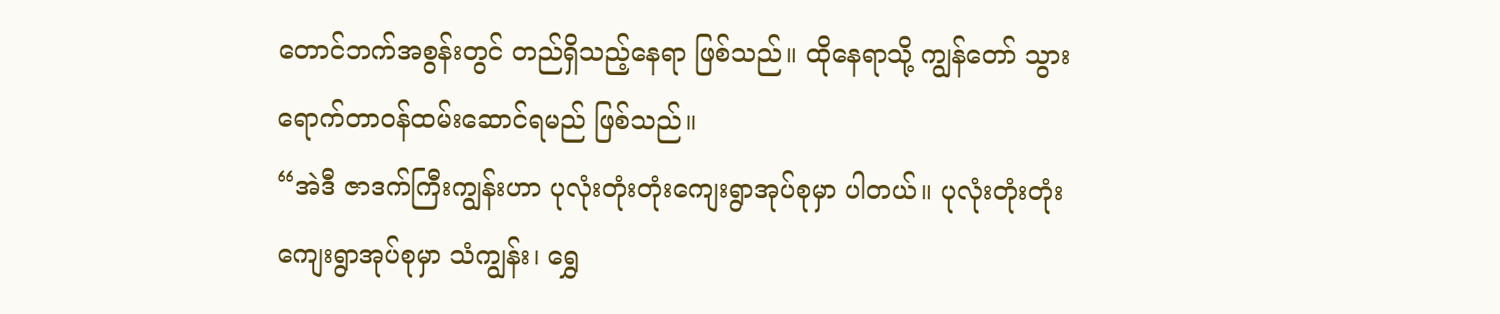တောင်ဘက်အစွန်းတွင် တည်ရှိသည့်နေရာ ဖြစ်သည်။ ထိုနေရာသို့ ကျွန်တော် သွားရောက်တာဝန်ထမ်းဆောင်ရမည် ဖြစ်သည်။
“အဲဒီ ဇာဒက်ကြီးကျွန်းဟာ ပုလုံးတုံးတုံးကျေးရွာအုပ်စုမှာ ပါတယ်။ ပုလုံးတုံးတုံးကျေးရွာအုပ်စုမှာ သံကျွန်း၊ ရွှေ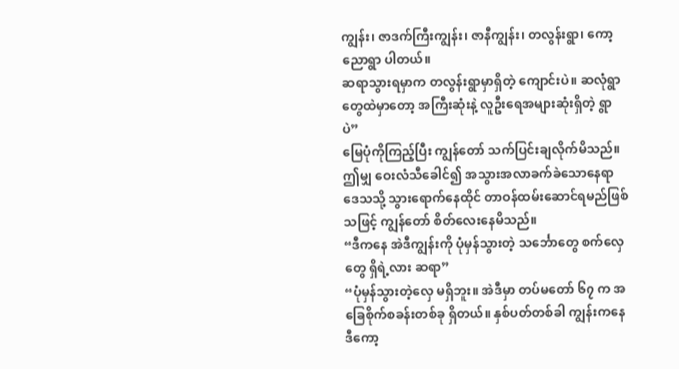ကျွန်း၊ ဇာဒက်ကြီးကျွန်း၊ ဇာနီကျွန်း၊ တလွန်းရွာ၊ ကော့ညောရွာ ပါတယ်။
ဆရာသွားရမှာက တလွန်းရွာမှာရှိတဲ့ ကျောင်းပဲ။ ဆလုံရွာတွေထဲမှာတော့ အကြီးဆုံးနဲ့ လူဦးရေအများဆုံးရှိတဲ့ ရွာပဲ”
မြေပုံကိုကြည့်ပြီး ကျွန်တော် သက်ပြင်းချလိုက်မိသည်။ ဤမျှ ဝေးလံသီခေါင်၍ အသွားအလာခက်ခဲသောနေရာဒေသသို့ သွားရောက်နေထိုင် တာဝန်ထမ်းဆောင်ရမည်ဖြစ်သဖြင့် ကျွန်တော် စိတ်လေးနေမိသည်။
“ဒီကနေ အဲဒီကျွန်းကို ပုံမှန်သွားတဲ့ သင်္ဘောတွေ စက်လှေတွေ ရှိရဲ့လား ဆရာ”
“ပုံမှန်သွားတဲ့လှေ မရှိဘူး။ အဲဒီမှာ တပ်မတော် ၆၇ က အခြေစိုက်စခန်းတစ်ခု ရှိတယ်။ နှစ်ပတ်တစ်ခါ ကျွန်းကနေ ဒီကော့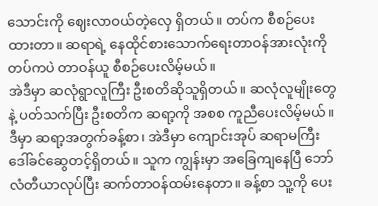သောင်းကို ဈေးလာဝယ်တဲ့လှေ ရှိတယ်။ တပ်က စီစဉ်ပေးထားတာ။ ဆရာရဲ့ နေထိုင်စားသောက်ရေးတာဝန်အားလုံးကို တပ်ကပဲ တာဝန်ယူ စီစဉ်ပေးလိမ့်မယ်။
အဲဒီမှာ ဆလုံရွာလူကြီး ဦးစတိဆိုသူရှိတယ်။ ဆလုံလူမျိုးတွေနဲ့ ပတ်သက်ပြီး ဦးစတိက ဆရာ့ကို အစစ ကူညီပေးလိမ့်မယ်။
ဒီမှာ ဆရာ့အတွက်ခန့်စာ၊ အဲဒီမှာ ကျောင်းအုပ် ဆရာမကြီး ဒေါ်ခင်ဆွေတင့်ရှိတယ်။ သူက ကျွန်းမှာ အခြေကျနေပြီ ဘော်လံတီယာလုပ်ပြီး ဆက်တာဝန်ထမ်းနေတာ။ ခန့်စာ သူ့ကို ပေး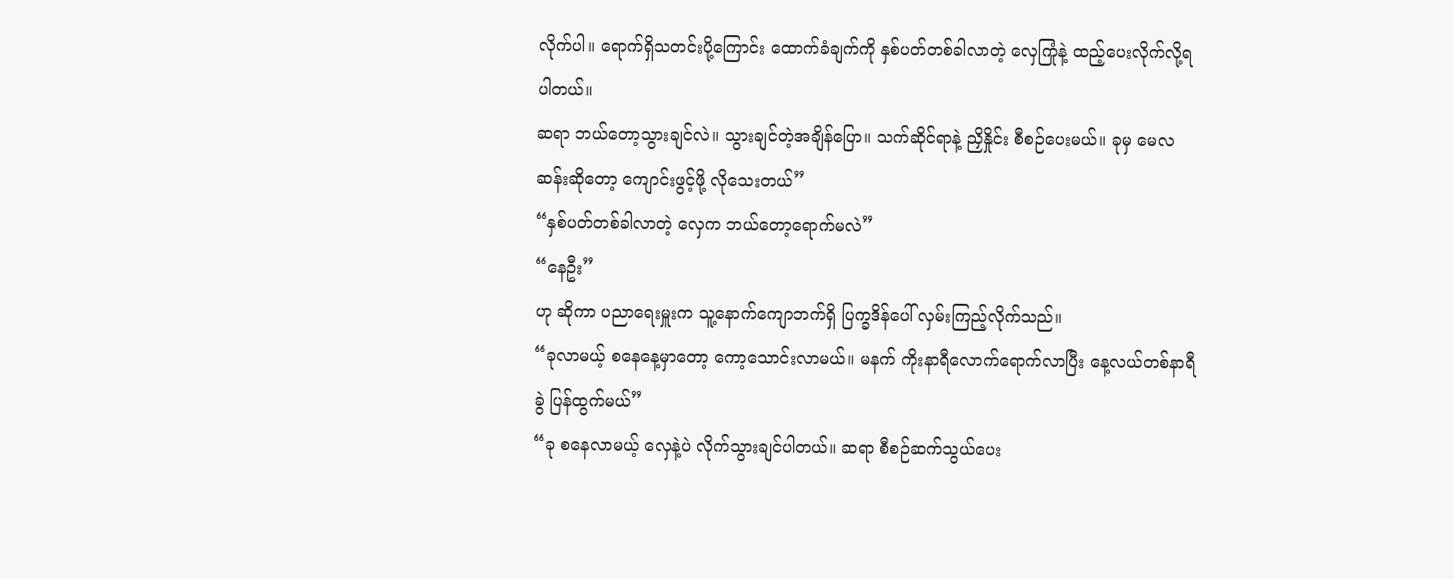လိုက်ပါ။ ရောက်ရှိသတင်းပို့ကြောင်း ထောက်ခံချက်ကို နှစ်ပတ်တစ်ခါလာတဲ့ လှေကြုံနဲ့ ထည့်ပေးလိုက်လို့ရပါတယ်။
ဆရာ ဘယ်တော့သွားချင်လဲ။ သွားချင်တဲ့အချိန်ပြော။ သက်ဆိုင်ရာနဲ့ ညှိနှိုင်း စီစဉ်ပေးမယ်။ ခုမှ မေလဆန်းဆိုတော့ ကျောင်းဖွင့်ဖို့ လိုသေးတယ်”
“နှစ်ပတ်တစ်ခါလာတဲ့ လှေက ဘယ်တော့ရောက်မလဲ”
“နေဦး”
ဟု ဆိုကာ ပညာရေးမှူးက သူ့နောက်ကျောဘက်ရှိ ပြက္ခဒိန်ပေါ် လှမ်းကြည့်လိုက်သည်။
“ခုလာမယ့် စနေနေ့မှာတော့ ကော့သောင်းလာမယ်။ မနက် ကိုးနာရီလောက်ရောက်လာပြီး နေ့လယ်တစ်နာရီခွဲ ပြန်ထွက်မယ်”
“ခု စနေလာမယ့် လှေနဲ့ပဲ လိုက်သွားချင်ပါတယ်။ ဆရာ စီစဉ်ဆက်သွယ်ပေး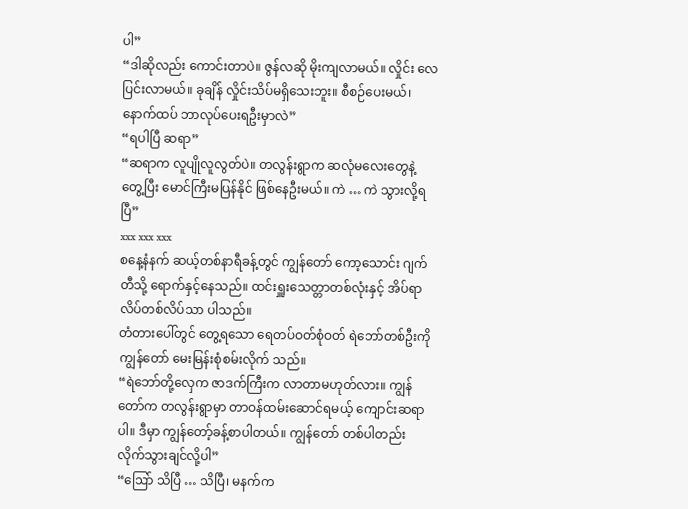ပါ”
“ဒါဆိုလည်း ကောင်းတာပဲ။ ဇွန်လဆို မိုးကျလာမယ်။ လှိုင်း လေ ပြင်းလာမယ်။ ခုချိန် လှိုင်းသိပ်မရှိသေးဘူး။ စီစဉ်ပေးမယ်၊ နောက်ထပ် ဘာလုပ်ပေးရဦးမှာလဲ”
“ရပါပြီ ဆရာ”
“ဆရာက လူပျိုလူလွတ်ပဲ။ တလွန်းရွာက ဆလုံမလေးတွေနဲ့ တွေ့ပြီး မောင်ကြီးမပြန်နိုင် ဖြစ်နေဦးမယ်။ ကဲ … ကဲ သွားလို့ရပြီ”
xxx xxx xxx
စနေ့နံနက် ဆယ့်တစ်နာရီခန့်တွင် ကျွန်တော် ကော့သောင်း ဂျက်တီသို့ ရောက်နှင့်နေသည်။ ထင်းရှူးသေတ္တာတစ်လုံးနှင့် အိပ်ရာလိပ်တစ်လိပ်သာ ပါသည်။
တံတားပေါ်တွင် တွေ့ရသော ရေတပ်ဝတ်စုံဝတ် ရဲဘော်တစ်ဦးကို ကျွန်တော် မေးမြန်းစုံစမ်းလိုက် သည်။
“ရဲဘော်တို့လှေက ဇာဒက်ကြီးက လာတာမဟုတ်လား။ ကျွန်တော်က တလွန်းရွာမှာ တာဝန်ထမ်းဆောင်ရမယ့် ကျောင်းဆရာပါ။ ဒီမှာ ကျွန်တော့်ခန့်စာပါတယ်။ ကျွန်တော် တစ်ပါတည်း လိုက်သွားချင်လို့ပါ”
“ဩော် သိပြီ … သိပြီ၊ မနက်က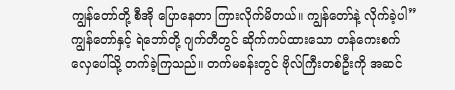ကျွန်တော်တို့ စီအို ပြောနေတာ ကြားလိုက်မိတယ်။ ကျွန်တော်နဲ့ လိုက်ခဲ့ပါ”
ကျွန်တော်နှင့် ရဲဘော်တို့ ဂျက်တီတွင် ဆိုက်ကပ်ထားသော တန်ကေးစက်လှေပေါ်သို့ တက်ခဲ့ကြသည်။ တက်မခန်းတွင် ဗိုလ်ကြီးတစ်ဦးကို အဆင်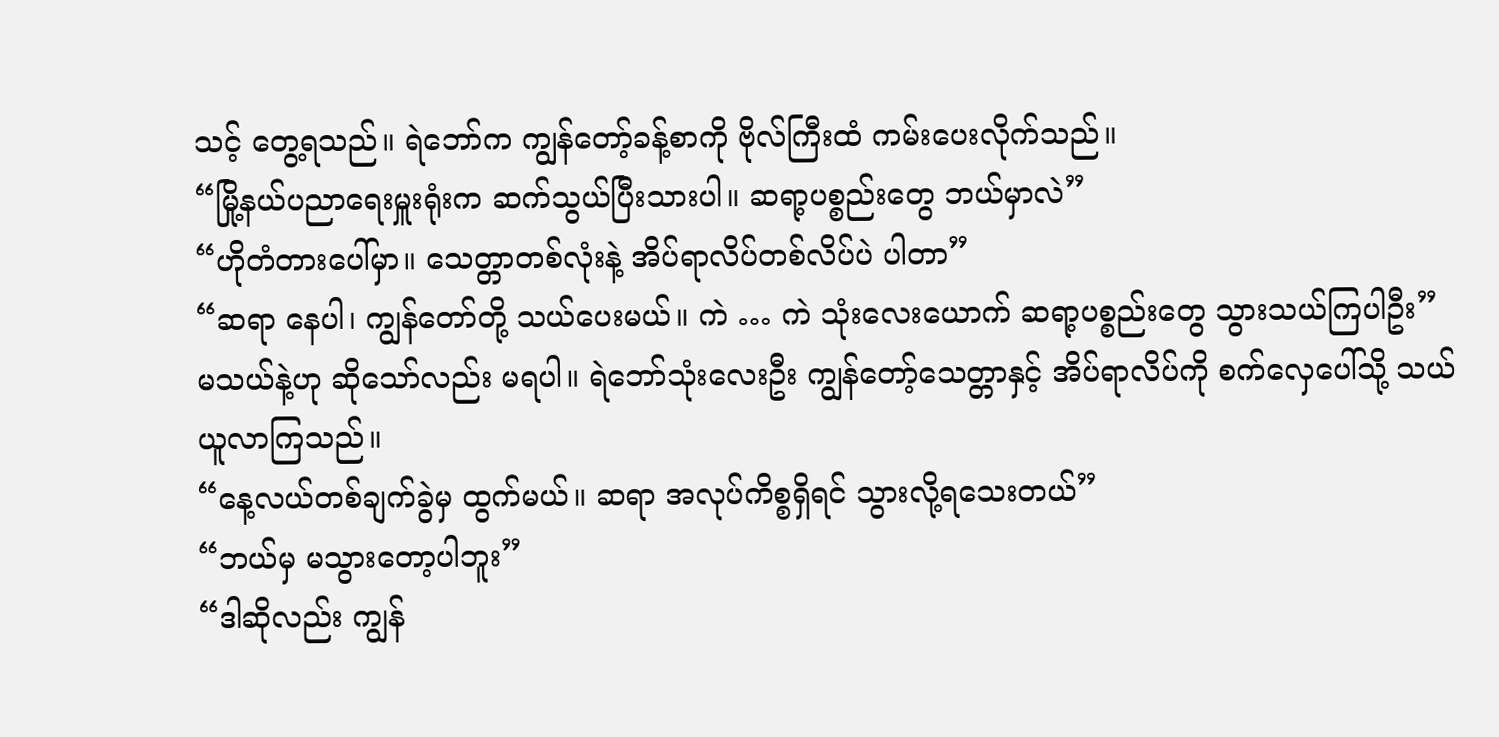သင့် တွေ့ရသည်။ ရဲဘော်က ကျွန်တော့်ခန့်စာကို ဗိုလ်ကြီးထံ ကမ်းပေးလိုက်သည်။
“မြို့နယ်ပညာရေးမှူးရုံးက ဆက်သွယ်ပြီးသားပါ။ ဆရာ့ပစ္စည်းတွေ ဘယ်မှာလဲ”
“ဟိုတံတားပေါ်မှာ။ သေတ္တာတစ်လုံးနဲ့ အိပ်ရာလိပ်တစ်လိပ်ပဲ ပါတာ”
“ဆရာ နေပါ၊ ကျွန်တော်တို့ သယ်ပေးမယ်။ ကဲ … ကဲ သုံးလေးယောက် ဆရာ့ပစ္စည်းတွေ သွားသယ်ကြပါဦး”
မသယ်နဲ့ဟု ဆိုသော်လည်း မရပါ။ ရဲဘော်သုံးလေးဦး ကျွန်တော့်သေတ္တာနှင့် အိပ်ရာလိပ်ကို စက်လှေပေါ်သို့ သယ်ယူလာကြသည်။
“နေ့လယ်တစ်ချက်ခွဲမှ ထွက်မယ်။ ဆရာ အလုပ်ကိစ္စရှိရင် သွားလို့ရသေးတယ်”
“ဘယ်မှ မသွားတော့ပါဘူး”
“ဒါဆိုလည်း ကျွန်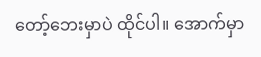တော့်ဘေးမှာပဲ ထိုင်ပါ။ အောက်မှာ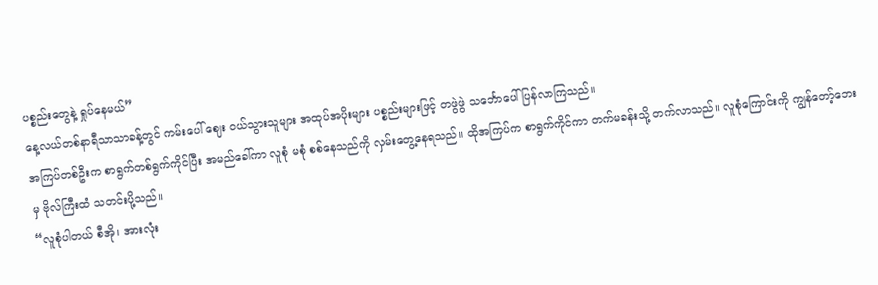ပစ္စည်းတွေနဲ့ ရှုပ်နေမယ်”
နေ့လယ်တစ်နာရီသာသာခန့်တွင် ကမ်းပေါ် ဈေး ဝယ်သွားသူများ အထုပ်အပိုးများ ပစ္စည်းများဖြင့် တဖွဲဖွဲ သင်္ဘောပေါ် ပြန်လာကြသည်။
အကြပ်တစ်ဦးက စာရွက်တစ်ရွက်ကိုင်ပြီး အမည်ခေါ်ကာ လူစုံ မစုံ စစ်နေသည်ကို လှမ်းတွေ့နေရသည်။ ထိုအကြပ်က စာရွက်ကိုင်ကာ တက်မခန်းသို့ တက်လာသည်။ လူစုံကြောင်းကို ကျွန်တော့်ဘေးမှ ဗိုလ်ကြီးထံ သတင်းပို့သည်။
“လူစုံပါတယ် စီအို၊ အားလုံး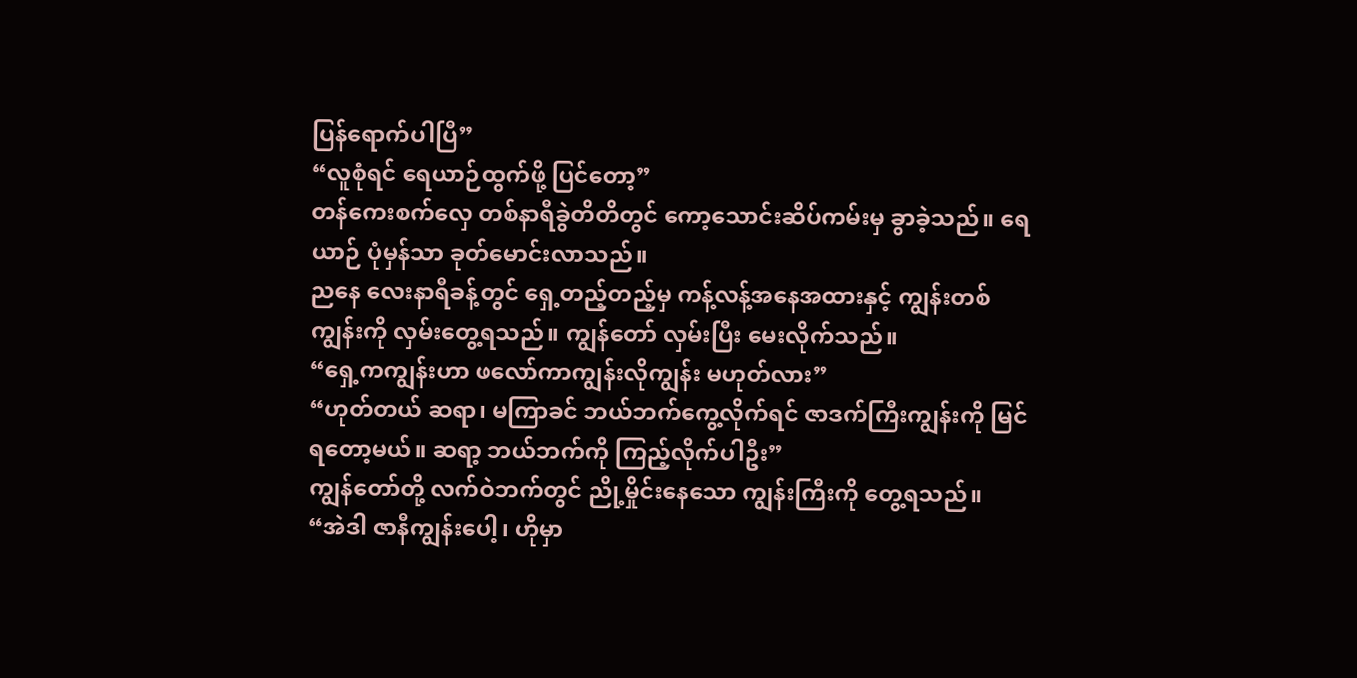ပြန်ရောက်ပါပြီ”
“လူစုံရင် ရေယာဉ်ထွက်ဖို့ ပြင်တော့”
တန်ကေးစက်လှေ တစ်နာရီခွဲတိတိတွင် ကော့သောင်းဆိပ်ကမ်းမှ ခွာခဲ့သည်။ ရေယာဉ် ပုံမှန်သာ ခုတ်မောင်းလာသည်။
ညနေ လေးနာရီခန့်တွင် ရှေ့တည့်တည့်မှ ကန့်လန့်အနေအထားနှင့် ကျွန်းတစ်ကျွန်းကို လှမ်းတွေ့ရသည်။ ကျွန်တော် လှမ်းပြီး မေးလိုက်သည်။
“ရှေ့ကကျွန်းဟာ ဖလော်ကာကျွန်းလိုကျွန်း မဟုတ်လား”
“ဟုတ်တယ် ဆရာ၊ မကြာခင် ဘယ်ဘက်ကွေ့လိုက်ရင် ဇာဒက်ကြီးကျွန်းကို မြင်ရတော့မယ်။ ဆရာ့ ဘယ်ဘက်ကို ကြည့်လိုက်ပါဦး”
ကျွန်တော်တို့ လက်ဝဲဘက်တွင် ညို့မှိုင်းနေသော ကျွန်းကြီးကို တွေ့ရသည်။
“အဲဒါ ဇာနီကျွန်းပေါ့၊ ဟိုမှာ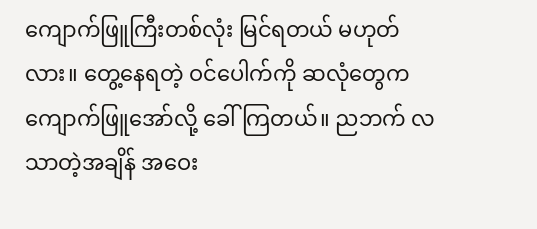ကျောက်ဖြူကြီးတစ်လုံး မြင်ရတယ် မဟုတ်လား။ တွေ့နေရတဲ့ ဝင်ပေါက်ကို ဆလုံတွေက ကျောက်ဖြူအော်လို့ ခေါ်ကြတယ်။ ညဘက် လသာတဲ့အချိန် အဝေး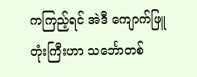ကကြည့်ရင် အဲဒီ ကျောက်ဖြူတုံးကြီးဟာ သင်္ဘောတစ်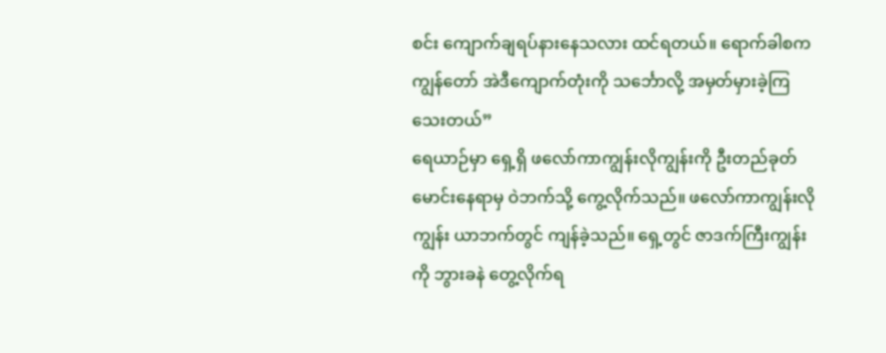စင်း ကျောက်ချရပ်နားနေသလား ထင်ရတယ်။ ရောက်ခါစက ကျွန်တော် အဲဒီကျောက်တုံးကို သင်္ဘောလို့ အမှတ်မှားခဲ့ကြသေးတယ်”
ရေယာဉ်မှာ ရှေ့ရှိ ဖလော်ကာကျွန်းလိုကျွန်းကို ဦးတည်ခုတ်မောင်းနေရာမှ ဝဲဘက်သို့ ကွေ့လိုက်သည်။ ဖလော်ကာကျွန်းလိုကျွန်း ယာဘက်တွင် ကျန်ခဲ့သည်။ ရှေ့တွင် ဇာဒက်ကြီးကျွန်းကို ဘွားခနဲ တွေ့လိုက်ရ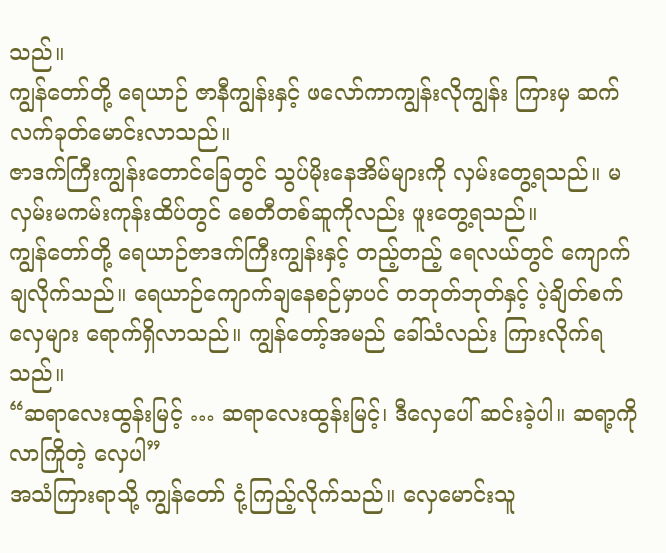သည်။
ကျွန်တော်တို့ ရေယာဉ် ဇာနီကျွန်းနှင့် ဖလော်ကာကျွန်းလိုကျွန်း ကြားမှ ဆက်လက်ခုတ်မောင်းလာသည်။
ဇာဒက်ကြီးကျွန်းတောင်ခြေတွင် သွပ်မိုးနေအိမ်များကို လှမ်းတွေ့ရသည်။ မလှမ်းမကမ်းကုန်းထိပ်တွင် စေတီတစ်ဆူကိုလည်း ဖူးတွေ့ရသည်။
ကျွန်တော်တို့ ရေယာဉ်ဇာဒက်ကြီးကျွန်းနှင့် တည့်တည့် ရေလယ်တွင် ကျောက်ချလိုက်သည်။ ရေယာဉ်ကျောက်ချနေစဉ်မှာပင် တဘုတ်ဘုတ်နှင့် ပဲ့ချိတ်စက်လှေများ ရောက်ရှိလာသည်။ ကျွန်တော့်အမည် ခေါ်သံလည်း ကြားလိုက်ရသည်။
“ဆရာလေးထွန်းမြင့် … ဆရာလေးထွန်းမြင့်၊ ဒီလှေပေါ် ဆင်းခဲ့ပါ။ ဆရာ့ကို လာကြိုတဲ့ လှေပါ”
အသံကြားရာသို့ ကျွန်တော် ငုံ့ကြည့်လိုက်သည်။ လှေမောင်းသူ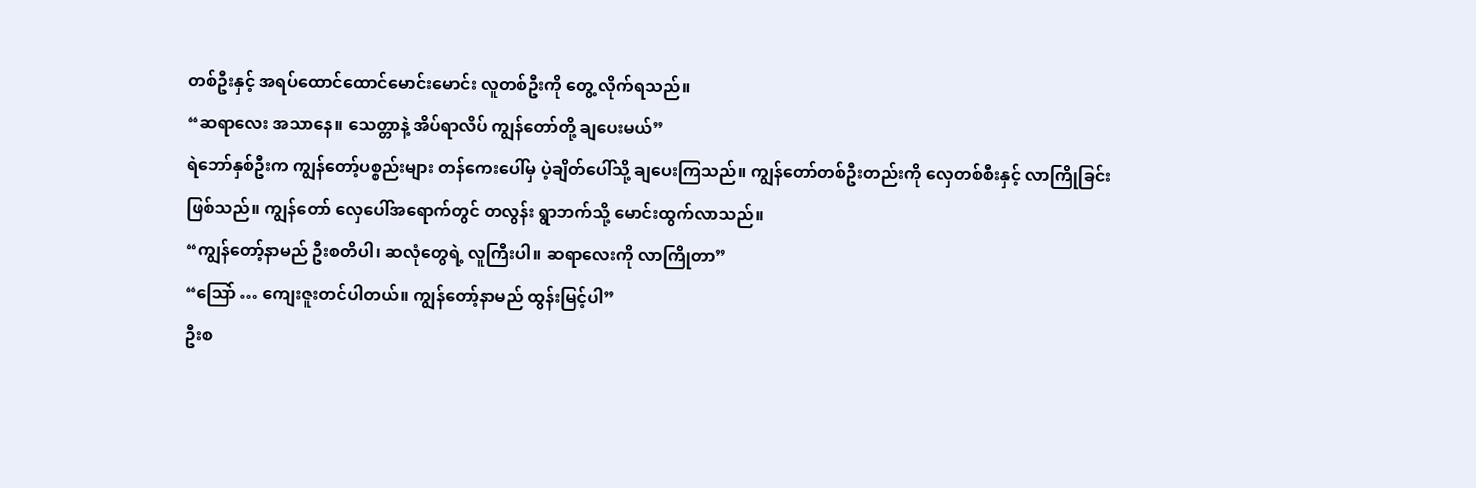တစ်ဦးနှင့် အရပ်ထောင်ထောင်မောင်းမောင်း လူတစ်ဦးကို တွေ့ လိုက်ရသည်။
“ဆရာလေး အသာနေ။ သေတ္တာနဲ့ အိပ်ရာလိပ် ကျွန်တော်တို့ ချပေးမယ်”
ရဲဘော်နှစ်ဦးက ကျွန်တော့်ပစ္စည်းများ တန်ကေးပေါ်မှ ပဲ့ချိတ်ပေါ်သို့ ချပေးကြသည်။ ကျွန်တော်တစ်ဦးတည်းကို လှေတစ်စီးနှင့် လာကြိုခြင်း ဖြစ်သည်။ ကျွန်တော် လှေပေါ်အရောက်တွင် တလွန်း ရွာဘက်သို့ မောင်းထွက်လာသည်။
“ကျွန်တော့်နာမည် ဦးစတိပါ၊ ဆလုံတွေရဲ့ လူကြီးပါ။ ဆရာလေးကို လာကြိုတာ”
“ဩော် … ကျေးဇူးတင်ပါတယ်။ ကျွန်တော့်နာမည် ထွန်းမြင့်ပါ”
ဦးစ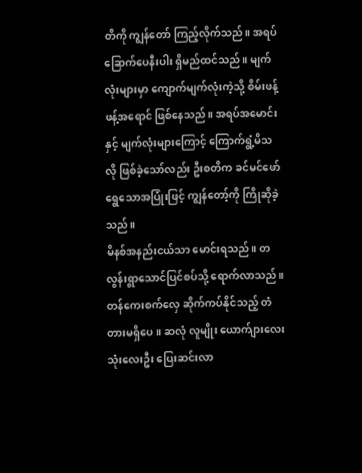တိကို ကျွန်တော် ကြည့်လိုက်သည်။ အရပ်ခြောက်ပေနီးပါး ရှိမည်ထင်သည်။ မျက်လုံးများမှာ ကျောက်မျက်လုံးကဲ့သို့ စိမ်းဖန့်ဖန့်အရောင် ဖြစ်နေသည်။ အရပ်အမောင်းနှင့် မျက်လုံးများကြောင့် ကြောက်ရွံ့မိသလို ဖြစ်ခဲ့သော်လည်း ဦးစတိက ခင်မင်ဖော်ရွေသောအပြုံးဖြင့် ကျွန်တော့်ကို ကြိုဆိုခဲ့သည်။
မိနစ်အနည်းငယ်သာ မောင်းရသည်။ တလွန်းရွာသောင်ပြင်စပ်သို့ ရောက်လာသည်။ တန်ကေးစက်လှေ ဆိုက်ကပ်နိုင်သည့် တံတားမရှိပေ။ ဆလုံ လူမျိုး ယောက်ျားလေး သုံးလေးဦး ပြေးဆင်းလာ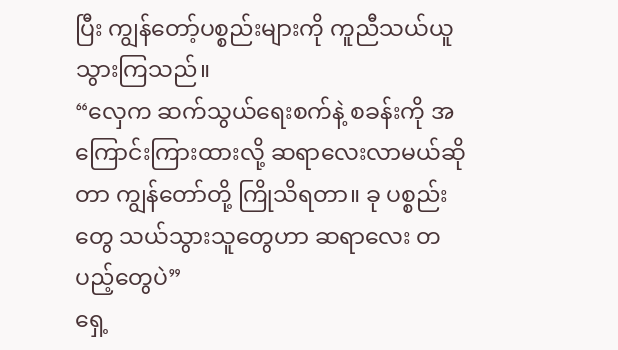ပြီး ကျွန်တော့်ပစ္စည်းများကို ကူညီသယ်ယူသွားကြသည်။
“လှေက ဆက်သွယ်ရေးစက်နဲ့ စခန်းကို အကြောင်းကြားထားလို့ ဆရာလေးလာမယ်ဆိုတာ ကျွန်တော်တို့ ကြိုသိရတာ။ ခု ပစ္စည်းတွေ သယ်သွားသူတွေဟာ ဆရာလေး တပည့်တွေပဲ”
ရှေ့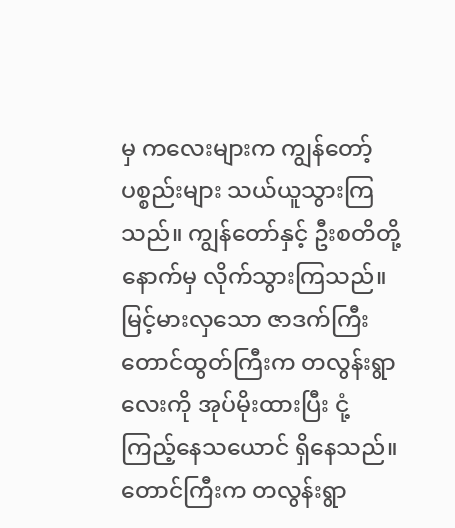မှ ကလေးများက ကျွန်တော့်ပစ္စည်းများ သယ်ယူသွားကြသည်။ ကျွန်တော်နှင့် ဦးစတိတို့ နောက်မှ လိုက်သွားကြသည်။
မြင့်မားလှသော ဇာဒက်ကြီးတောင်ထွတ်ကြီးက တလွန်းရွာလေးကို အုပ်မိုးထားပြီး ငုံ့ကြည့်နေသယောင် ရှိနေသည်။ တောင်ကြီးက တလွန်းရွာ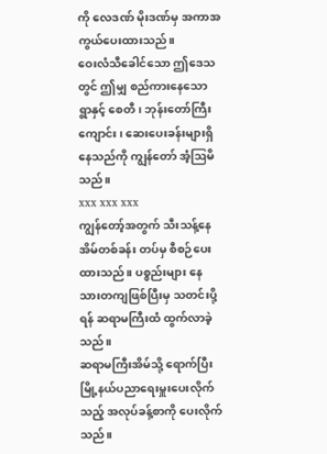ကို လေဒဏ် မိုးဒဏ်မှ အကာအကွယ်ပေးထားသည်။
ဝေးလံသီခေါင်သော ဤဒေသတွင် ဤမျှ စည်ကားနေသော ရွာနှင့် စေတီ၊ ဘုန်းတော်ကြီးကျောင်း၊ ဆေးပေးခန်းများရှိနေသည်ကို ကျွန်တော် အံ့ဩမိသည်။
xxx xxx xxx
ကျွန်တော့်အတွက် သီးသန့်နေအိမ်တစ်ခန်း တပ်မှ စီစဉ်ပေးထားသည်။ ပစ္စည်းများ နေသားတကျဖြစ်ပြီးမှ သတင်းပို့ရန် ဆရာမကြီးထံ ထွက်လာခဲ့သည်။
ဆရာမကြီးအိမ်သို့ ရောက်ပြီး မြို့နယ်ပညာရေးမှူးပေးလိုက်သည့် အလုပ်ခန့်စာကို ပေးလိုက်သည်။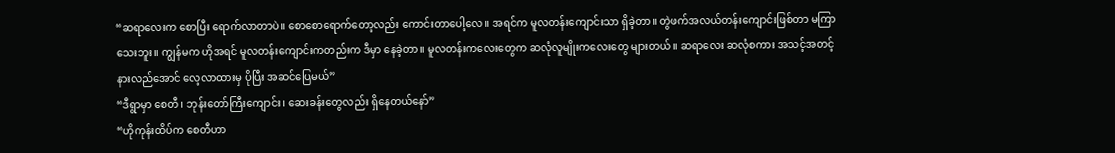“ဆရာလေးက စောပြီး ရောက်လာတာပဲ။ စောစောရောက်တော့လည်း ကောင်းတာပေါ့လေ။ အရင်က မူလတန်းကျောင်းသာ ရှိခဲ့တာ။ တွဲဖက်အလယ်တန်းကျောင်းဖြစ်တာ မကြာသေးဘူး။ ကျွန်မက ဟိုအရင် မူလတန်းကျောင်းကတည်းက ဒီမှာ နေခဲ့တာ။ မူလတန်းကလေးတွေက ဆလုံလူမျိုးကလေးတွေ များတယ်။ ဆရာလေး ဆလုံစကား အသင့်အတင့်နားလည်အောင် လေ့လာထားမှ ပိုပြီး အဆင်ပြေမယ်”
“ဒီရွာမှာ စေတီ၊ ဘုန်းတော်ကြီးကျောင်း၊ ဆေးခန်းတွေလည်း ရှိနေတယ်နော်”
“ဟိုကုန်းထိပ်က စေတီဟာ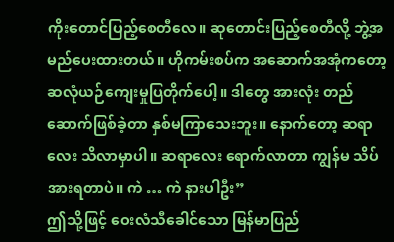ကိုးတောင်ပြည့်စေတီလေ။ ဆုတောင်းပြည့်စေတီလို့ ဘွဲ့အမည်ပေးထားတယ်။ ဟိုကမ်းစပ်က အဆောက်အအုံကတော့ ဆလုံယဉ်ကျေးမှုပြတိုက်ပေါ့။ ဒါတွေ အားလုံး တည်ဆောက်ဖြစ်ခဲ့တာ နှစ်မကြာသေးဘူး။ နောက်တော့ ဆရာလေး သိလာမှာပါ။ ဆရာလေး ရောက်လာတာ ကျွန်မ သိပ်အားရတာပဲ။ ကဲ … ကဲ နားပါဦး”
ဤသို့ဖြင့် ဝေးလံသီခေါင်သော မြန်မာပြည်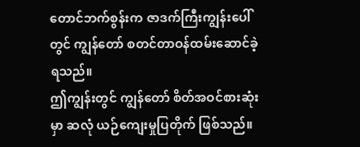တောင်ဘက်စွန်းက ဇာဒက်ကြီးကျွန်းပေါ်တွင် ကျွန်တော် စတင်တာဝန်ထမ်းဆောင်ခဲ့ရသည်။
ဤကျွန်းတွင် ကျွန်တော် စိတ်အဝင်စားဆုံးမှာ ဆလုံ ယဉ်ကျေးမှုပြတိုက် ဖြစ်သည်။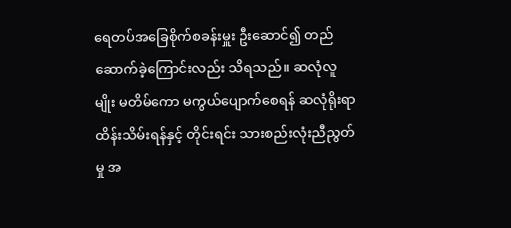ရေတပ်အခြေစိုက်စခန်းမှူး ဦးဆောင်၍ တည်ဆောက်ခဲ့ကြောင်းလည်း သိရသည်။ ဆလုံလူမျိုး မတိမ်ကော မကွယ်ပျောက်စေရန် ဆလုံရိုးရာထိန်းသိမ်းရန်နှင့် တိုင်းရင်း သားစည်းလုံးညီညွတ်မှု အ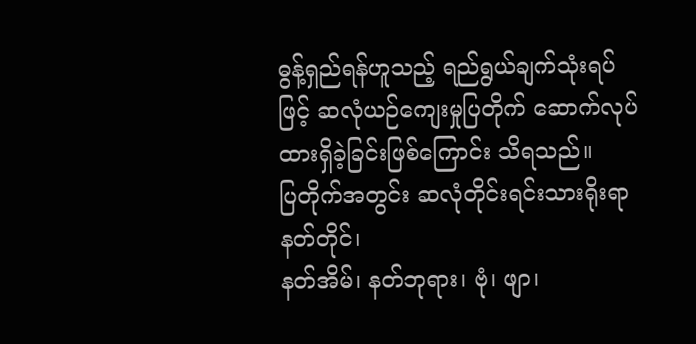ဓွန့်ရှည်ရန်ဟူသည့် ရည်ရွယ်ချက်သုံးရပ်ဖြင့် ဆလုံယဉ်ကျေးမှုပြတိုက် ဆောက်လုပ်ထားရှိခဲ့ခြင်းဖြစ်ကြောင်း သိရသည်။
ပြတိုက်အတွင်း ဆလုံတိုင်းရင်းသားရိုးရာ နတ်တိုင်၊
နတ်အိမ်၊ နတ်ဘုရား၊ ဗုံ၊ ဖျာ၊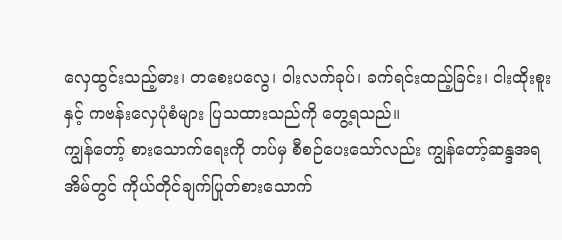လှေထွင်းသည့်ဓား၊ တစေးပလွေ၊ ဝါးလက်ခုပ်၊ ခက်ရင်းထည့်ခြင်း၊ ငါးထိုးစူးနှင့် ကဗန်းလှေပုံစံများ ပြသထားသည်ကို တွေ့ရသည်။
ကျွန်တော့် စားသောက်ရေးကို တပ်မှ စီစဉ်ပေးသော်လည်း ကျွန်တော့်ဆန္ဒအရ အိမ်တွင် ကိုယ်တိုင်ချက်ပြုတ်စားသောက်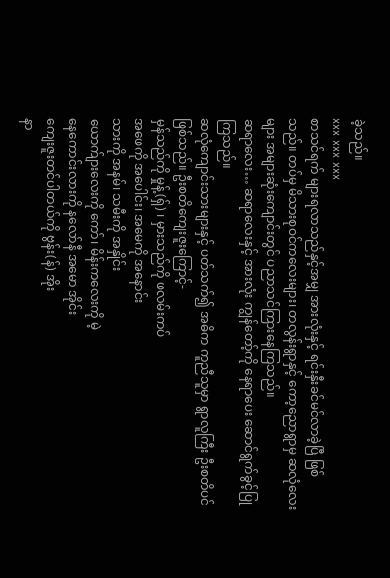ခဲ့သည်။
xxx xxx xxx
စာသင်ရက် များရလာသည်နှင့်အမျှ အားလုံးနှင့် ရင်းနှီးခင်မင်လာခဲ့ပြီ ဖြစ်သည်။ တပ်မှ မိသားစုဝင်ကလေးများ၊ တလွန်းရွာနှင့် ကော့ညောရွာမှ ဆလုံလေးများ အများဆုံးကျောင်းတွင် ပညာသင်ကြားနေကြသည်။
ဆရာလေး… ဆရာလေးနှင့် အားလုံး ကျွန်တော့်ကို နေရာပေး ဆောင်ရွက်ခွင့်ပြုကြသည်။
ဆလုံကျောင်းသားများနှင့် ပတ်သက်၍ အဓိက ကူညီသူမှာ ရွာလူကြီး ဦးစတိပင် ဖြစ်သည်။ ဦးစတိကျေးဇူးကြောင့်-
မှန်သည်ကို မှုန့်(ရှ်) ၊ မှားသည်ကို ဖလမ်းကပ်
အဖေကို အပေါင်း၊ အမေကို အနောင်း
သားကို အနမ်၊ သမီးကို အနှိုင်း
ယောက်ျားလေးကို ကော်၊ မိန်းကလေးကို မဲ့
နေကောင်းလားကို နလော်နီ အမော အိုင်း
ကျေးဇူးတင်ပါတယ်ကို ဗွန်း(န်) အိုး
နာ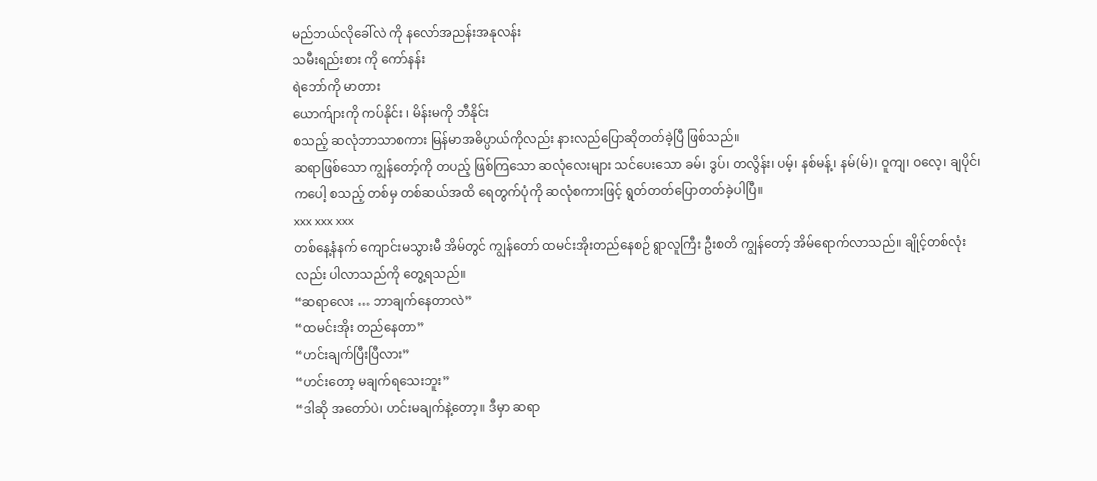မည်ဘယ်လိုခေါ်လဲ ကို နလော်အညန်းအနုလန်း
သမီးရည်းစား ကို ကော်နန်း
ရဲဘော်ကို မာတား
ယောက်ျားကို ကပ်နိုင်း ၊ မိန်းမကို ဘီနိုင်း
စသည့် ဆလုံဘာသာစကား မြန်မာအဓိပ္ပာယ်ကိုလည်း နားလည်ပြောဆိုတတ်ခဲ့ပြီ ဖြစ်သည်။
ဆရာဖြစ်သော ကျွန်တော့်ကို တပည့် ဖြစ်ကြသော ဆလုံလေးများ သင်ပေးသော ခမ်၊ ဒွပ်၊ တလွိန်း၊ ပမ့်၊ နစ်မန့်၊ နမ်(မ်)၊ ဝူကျ၊ ဝလေ့၊ ချပိုင်၊ ကပေါ့ စသည့် တစ်မှ တစ်ဆယ်အထိ ရေတွက်ပုံကို ဆလုံစကားဖြင့် ရွတ်တတ်ပြောတတ်ခဲ့ပါပြီ။
xxx xxx xxx
တစ်နေ့နံနက် ကျောင်းမသွားမီ အိမ်တွင် ကျွန်တော် ထမင်းအိုးတည်နေစဉ် ရွာလူကြီး ဦးစတိ ကျွန်တော့် အိမ်ရောက်လာသည်။ ချိုင့်တစ်လုံးလည်း ပါလာသည်ကို တွေ့ရသည်။
“ဆရာလေး … ဘာချက်နေတာလဲ”
“ထမင်းအိုး တည်နေတာ”
“ဟင်းချက်ပြီးပြီလား”
“ဟင်းတော့ မချက်ရသေးဘူး”
“ဒါဆို အတော်ပဲ၊ ဟင်းမချက်နဲ့တော့။ ဒီမှာ ဆရာ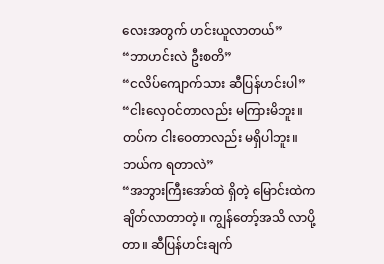လေးအတွက် ဟင်းယူလာတယ်”
“ဘာဟင်းလဲ ဦးစတိ”
“ငလိပ်ကျောက်သား ဆီပြန်ဟင်းပါ”
“ငါးလှေဝင်တာလည်း မကြားမိဘူး။ တပ်က ငါးဝေတာလည်း မရှိပါဘူး။ ဘယ်က ရတာလဲ”
“အဘွားကြီးအော်ထဲ ရှိတဲ့ မြောင်းထဲက ချိတ်လာတာတဲ့။ ကျွန်တော့်အသိ လာပို့တာ။ ဆီပြန်ဟင်းချက်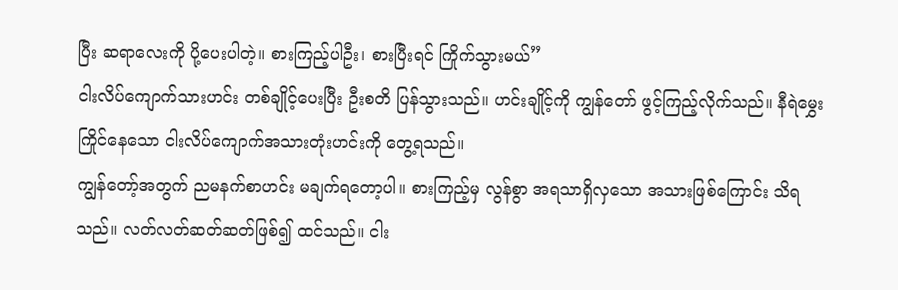ပြီး ဆရာလေးကို ပို့ပေးပါတဲ့။ စားကြည့်ပါဦး၊ စားပြီးရင် ကြိုက်သွားမယ်”
ငါးလိပ်ကျောက်သားဟင်း တစ်ချိုင့်ပေးပြီး ဦးစတိ ပြန်သွားသည်။ ဟင်းချိုင့်ကို ကျွန်တော် ဖွင့်ကြည့်လိုက်သည်။ နီရဲမွှေးကြိုင်နေသော ငါးလိပ်ကျောက်အသားတုံးဟင်းကို တွေ့ရသည်။
ကျွန်တော့်အတွက် ညမနက်စာဟင်း မချက်ရတော့ပါ။ စားကြည့်မှ လွန်စွာ အရသာရှိလှသော အသားဖြစ်ကြောင်း သိရသည်။ လတ်လတ်ဆတ်ဆတ်ဖြစ်၍ ထင်သည်။ ငါး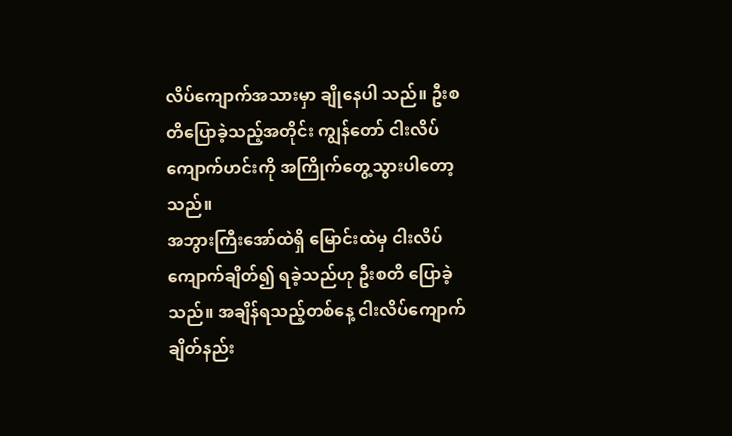လိပ်ကျောက်အသားမှာ ချိုနေပါ သည်။ ဦးစတိပြောခဲ့သည့်အတိုင်း ကျွန်တော် ငါးလိပ်ကျောက်ဟင်းကို အကြိုက်တွေ့သွားပါတော့သည်။
အဘွားကြီးအော်ထဲရှိ မြောင်းထဲမှ ငါးလိပ်ကျောက်ချိတ်၍ ရခဲ့သည်ဟု ဦးစတိ ပြောခဲ့သည်။ အချိန်ရသည့်တစ်နေ့ ငါးလိပ်ကျောက်ချိတ်နည်း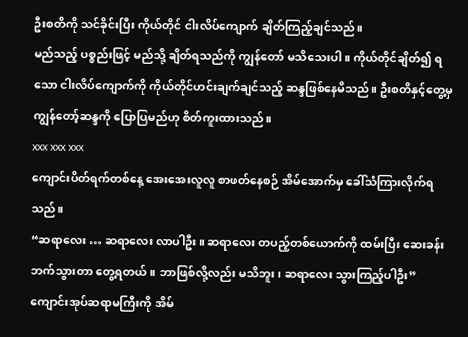ဦးစတိကို သင်ခိုင်းပြီး ကိုယ်တိုင် ငါးလိပ်ကျောက် ချိတ်ကြည့်ချင်သည်။
မည်သည့် ပစ္စည်းဖြင့် မည်သို့ ချိတ်ရသည်ကို ကျွန်တော် မသိသေးပါ။ ကိုယ်တိုင်ချိတ်၍ ရသော ငါးလိပ်ကျောက်ကို ကိုယ်တိုင်ဟင်းချက်ချင်သည့် ဆန္ဒဖြစ်နေမိသည်။ ဦးစတိနှင့်တွေ့မှ ကျွန်တော့်ဆန္ဒကို ပြောပြမည်ဟု စိတ်ကူးထားသည်။
xxx xxx xxx
ကျောင်းပိတ်ရက်တစ်နေ့ အေးအေးလူလူ စာဖတ်နေစဉ် အိမ်အောက်မှ ခေါ်သံကြားလိုက်ရသည်။
“ဆရာလေး … ဆရာလေး လာပါဦး။ ဆရာလေး တပည့်တစ်ယောက်ကို ထမ်းပြီး ဆေးခန်းဘက်သွားတာ တွေ့ရတယ်။ ဘာဖြစ်လို့လည်း မသိဘူး၊ ဆရာလေး သွားကြည့်ပါဦး”
ကျောင်းအုပ်ဆရာမကြီးကို အိမ်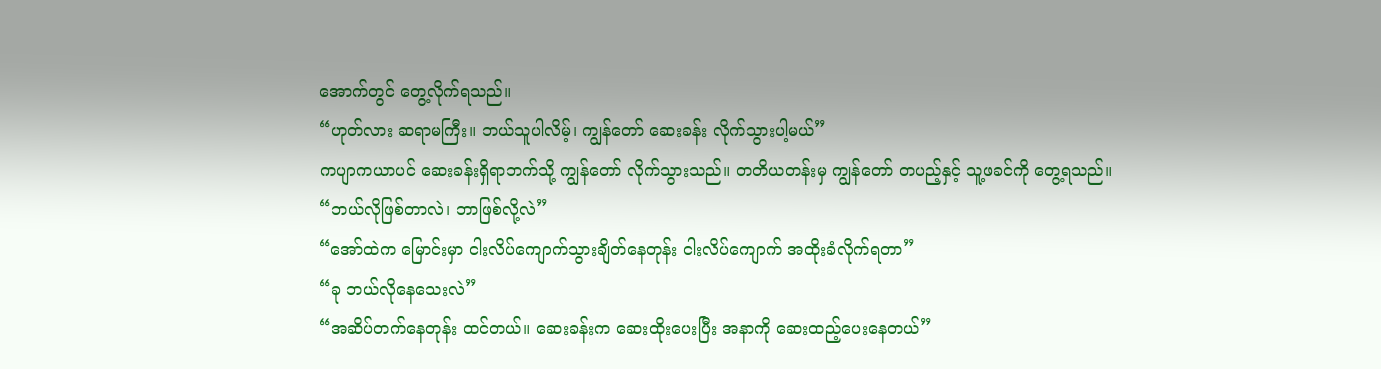အောက်တွင် တွေ့လိုက်ရသည်။
“ဟုတ်လား ဆရာမကြီး။ ဘယ်သူပါလိမ့်၊ ကျွန်တော် ဆေးခန်း လိုက်သွားပါ့မယ်”
ကပျာကယာပင် ဆေးခန်းရှိရာဘက်သို့ ကျွန်တော် လိုက်သွားသည်။ တတိယတန်းမှ ကျွန်တော် တပည့်နှင့် သူ့ဖခင်ကို တွေ့ရသည်။
“ဘယ်လိုဖြစ်တာလဲ၊ ဘာဖြစ်လို့လဲ”
“အော်ထဲက မြောင်းမှာ ငါးလိပ်ကျောက်သွားချိတ်နေတုန်း ငါးလိပ်ကျောက် အထိုးခံလိုက်ရတာ”
“ခု ဘယ်လိုနေသေးလဲ”
“အဆိပ်တက်နေတုန်း ထင်တယ်။ ဆေးခန်းက ဆေးထိုးပေးပြီး အနာကို ဆေးထည့်ပေးနေတယ်”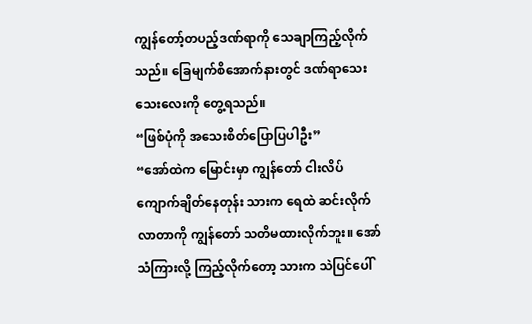ကျွန်တော့်တပည့်ဒဏ်ရာကို သေချာကြည့်လိုက်သည်။ ခြေမျက်စိအောက်နားတွင် ဒဏ်ရာသေးသေးလေးကို တွေ့ရသည်။
“ဖြစ်ပုံကို အသေးစိတ်ပြောပြပါဦး”
“အော်ထဲက မြောင်းမှာ ကျွန်တော် ငါးလိပ်ကျောက်ချိတ်နေတုန်း သားက ရေထဲ ဆင်းလိုက်လာတာကို ကျွန်တော် သတိမထားလိုက်ဘူး။ အော်သံကြားလို့ ကြည့်လိုက်တော့ သားက သဲပြင်ပေါ်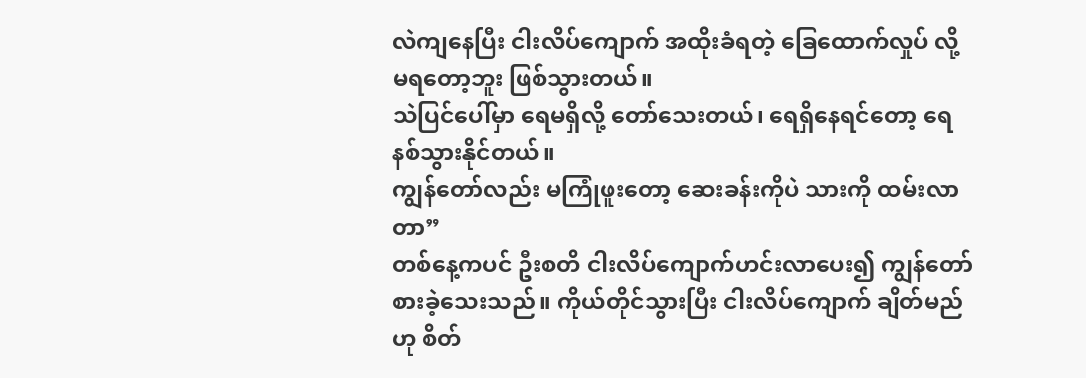လဲကျနေပြီး ငါးလိပ်ကျောက် အထိုးခံရတဲ့ ခြေထောက်လှုပ် လို့ မရတော့ဘူး ဖြစ်သွားတယ်။
သဲပြင်ပေါ်မှာ ရေမရှိလို့ တော်သေးတယ်၊ ရေရှိနေရင်တော့ ရေနစ်သွားနိုင်တယ်။
ကျွန်တော်လည်း မကြုံဖူးတော့ ဆေးခန်းကိုပဲ သားကို ထမ်းလာတာ”
တစ်နေ့ကပင် ဦးစတိ ငါးလိပ်ကျောက်ဟင်းလာပေး၍ ကျွန်တော် စားခဲ့သေးသည်။ ကိုယ်တိုင်သွားပြီး ငါးလိပ်ကျောက် ချိတ်မည်ဟု စိတ်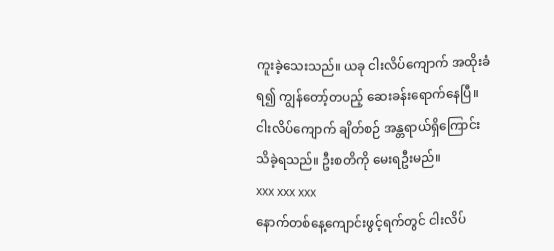ကူးခဲ့သေးသည်။ ယခု ငါးလိပ်ကျောက် အထိုးခံရ၍ ကျွန်တော့်တပည့် ဆေးခန်းရောက်နေပြီ။ ငါးလိပ်ကျောက် ချိတ်စဉ် အန္တရာယ်ရှိကြောင်း သိခဲ့ရသည်။ ဦးစတိကို မေးရဦးမည်။
xxx xxx xxx
နောက်တစ်နေ့ကျောင်းဖွင့်ရက်တွင် ငါးလိပ်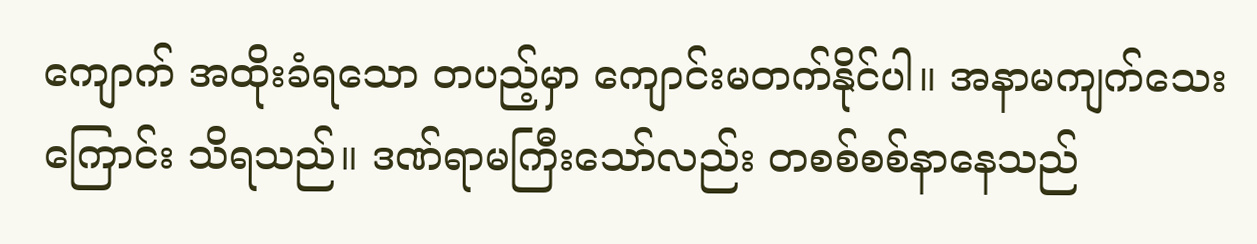ကျောက် အထိုးခံရသော တပည့်မှာ ကျောင်းမတက်နိုင်ပါ။ အနာမကျက်သေးကြောင်း သိရသည်။ ဒဏ်ရာမကြီးသော်လည်း တစစ်စစ်နာနေသည်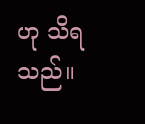ဟု သိရသည်။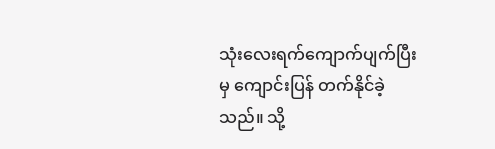သုံးလေးရက်ကျောက်ပျက်ပြီးမှ ကျောင်းပြန် တက်နိုင်ခဲ့သည်။ သို့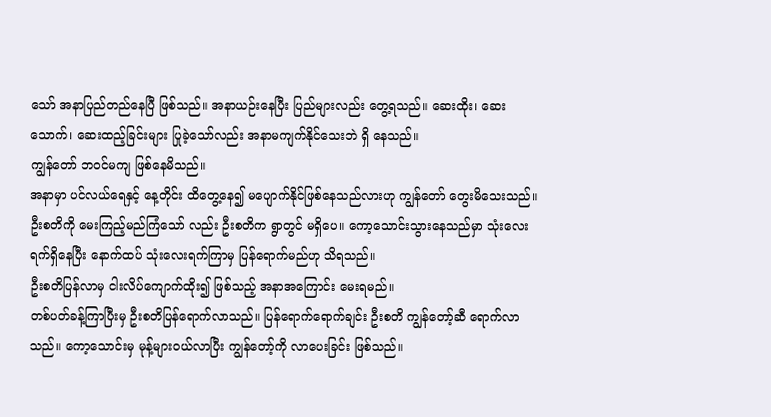သော် အနာပြည်တည်နေပြီ ဖြစ်သည်။ အနာယဉ်းနေပြီး ပြည်များလည်း တွေ့ရသည်။ ဆေးထိုး၊ ဆေးသောက်၊ ဆေးထည့်ခြင်းများ ပြုခဲ့သော်လည်း အနာမကျက်နိုင်သေးဘဲ ရှိ နေသည်။
ကျွန်တော် ဘဝင်မကျ ဖြစ်နေမိသည်။
အနာမှာ ပင်လယ်ရေနှင့် နေ့တိုင်း ထိတွေ့နေ၍ မပျောက်နိုင်ဖြစ်နေသည်လားဟု ကျွန်တော် တွေးမိသေးသည်။ ဦးစတိကို မေးကြည့်မည်ကြံသော် လည်း ဦးစတိက ရွာတွင် မရှိပေ။ ကော့သောင်းသွားနေသည်မှာ သုံးလေးရက်ရှိနေပြီး နောက်ထပ် သုံးလေးရက်ကြာမှ ပြန်ရောက်မည်ဟု သိရသည်။
ဦးစတိပြန်လာမှ ငါးလိပ်ကျောက်ထိုး၍ ဖြစ်သည့် အနာအကြောင်း မေးရမည်။
တစ်ပတ်ခန့်ကြာပြီးမှ ဦးစတိပြန်ရောက်လာသည်။ ပြန်ရောက်ရောက်ချင်း ဦးစတိ ကျွန်တော့်ဆီ ရောက်လာသည်။ ကော့သောင်းမှ မုန့်များဝယ်လာပြီး ကျွန်တော့်ကို လာပေးခြင်း ဖြစ်သည်။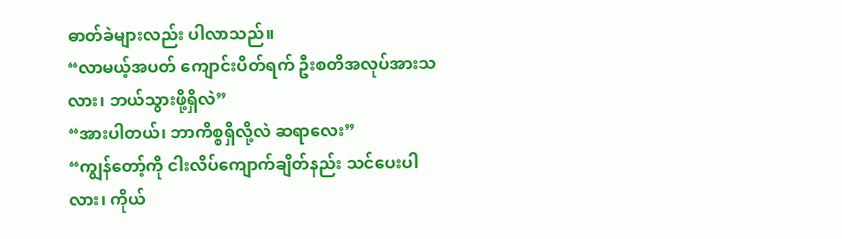ဓာတ်ခဲများလည်း ပါလာသည်။
“လာမယ့်အပတ် ကျောင်းပိတ်ရက် ဦးစတိအလုပ်အားသလား၊ ဘယ်သွားဖို့ရှိလဲ”
“အားပါတယ်၊ ဘာကိစ္စရှိလို့လဲ ဆရာလေး”
“ကျွန်တော့်ကို ငါးလိပ်ကျောက်ချိတ်နည်း သင်ပေးပါလား၊ ကိုယ်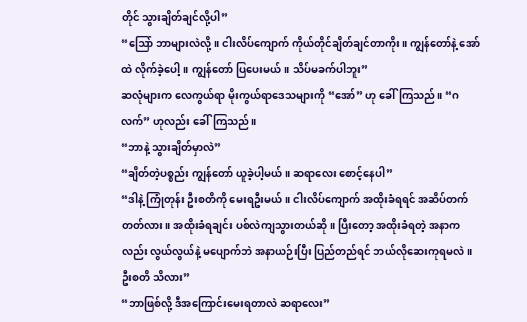တိုင် သွားချိတ်ချင်လို့ပါ”
“ဩော် ဘာများလဲလို့။ ငါးလိပ်ကျောက် ကိုယ်တိုင်ချိတ်ချင်တာကိုး။ ကျွန်တော်နဲ့ အော်ထဲ လိုက်ခဲ့ပေါ့။ ကျွန်တော် ပြပေးမယ်။ သိပ်မခက်ပါဘူး”
ဆလုံများက လေကွယ်ရာ မိုးကွယ်ရာဒေသများကို “အော်” ဟု ခေါ်ကြသည်။ “ဂလက်” ဟုလည်း ခေါ်ကြသည်။
“ဘာနဲ့ သွားချိတ်မှာလဲ”
“ချိတ်တဲ့ပစ္စည်း ကျွန်တော် ယူခဲ့ပါ့မယ်။ ဆရာလေး စောင့်နေပါ”
“ဒါနဲ့ ကြုံတုန်း ဦးစတိကို မေးရဦးမယ်။ ငါးလိပ်ကျောက် အထိုးခံရရင် အဆိပ်တက်တတ်လား။ အထိုးခံရချင်း ပစ်လဲကျသွားတယ်ဆို။ ပြီးတော့ အထိုးခံရတဲ့ အနာကလည်း လွယ်လွယ်နဲ့ မပျောက်ဘဲ အနာယဉ်းပြီး ပြည်တည်ရင် ဘယ်လိုဆေးကုရမလဲ။ ဦးစတိ သိလား”
“ဘာဖြစ်လို့ ဒီအကြောင်းမေးရတာလဲ ဆရာလေး”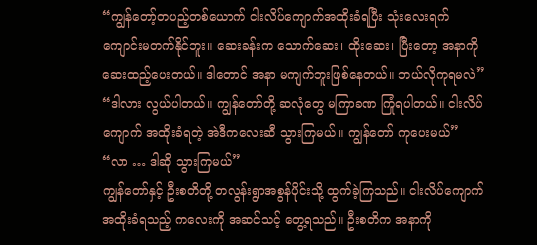“ကျွန်တော့်တပည့်တစ်ယောက် ငါးလိပ်ကျောက်အထိုးခံရပြီး သုံးလေးရက် ကျောင်းမတက်နိုင်ဘူး။ ဆေးခန်းက သောက်ဆေး၊ ထိုးဆေး၊ ပြီးတော့ အနာကို ဆေးထည့်ပေးတယ်။ ဒါတောင် အနာ မကျက်ဘူးဖြစ်နေတယ်။ ဘယ်လိုကုရမလဲ”
“ဒါလား လွယ်ပါတယ်။ ကျွန်တော်တို့ ဆလုံတွေ မကြာခဏ ကြုံရပါတယ်။ ငါးလိပ်ကျောက် အထိုးခံရတဲ့ အဲဒီကလေးဆီ သွားကြမယ်။ ကျွန်တော် ကုပေးမယ်”
“လာ … ဒါဆို သွားကြမယ်”
ကျွန်တော်နှင့် ဦးစတိတို့ တလွန်းရွာအစွန်ပိုင်းသို့ ထွက်ခဲ့ကြသည်။ ငါးလိပ်ကျောက်အထိုးခံရသည့် ကလေးကို အဆင်သင့် တွေ့ရသည်။ ဦးစတိက အနာကို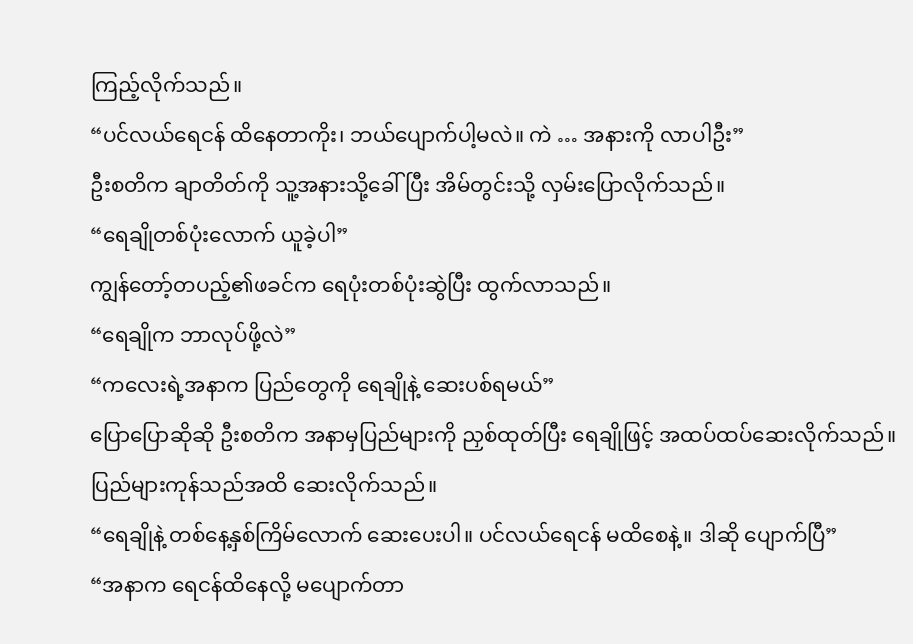ကြည့်လိုက်သည်။
“ပင်လယ်ရေငန် ထိနေတာကိုး၊ ဘယ်ပျောက်ပါ့မလဲ။ ကဲ … အနားကို လာပါဦး”
ဦးစတိက ချာတိတ်ကို သူ့အနားသို့ခေါ်ပြီး အိမ်တွင်းသို့ လှမ်းပြောလိုက်သည်။
“ရေချိုတစ်ပုံးလောက် ယူခဲ့ပါ”
ကျွန်တော့်တပည့်၏ဖခင်က ရေပုံးတစ်ပုံးဆွဲပြီး ထွက်လာသည်။
“ရေချိုက ဘာလုပ်ဖို့လဲ”
“ကလေးရဲ့အနာက ပြည်တွေကို ရေချိုနဲ့ ဆေးပစ်ရမယ်”
ပြောပြောဆိုဆို ဦးစတိက အနာမှပြည်များကို ညှစ်ထုတ်ပြီး ရေချိုဖြင့် အထပ်ထပ်ဆေးလိုက်သည်။ ပြည်များကုန်သည်အထိ ဆေးလိုက်သည်။
“ရေချိုနဲ့ တစ်နေ့နှစ်ကြိမ်လောက် ဆေးပေးပါ။ ပင်လယ်ရေငန် မထိစေနဲ့။ ဒါဆို ပျောက်ပြီ”
“အနာက ရေငန်ထိနေလို့ မပျောက်တာ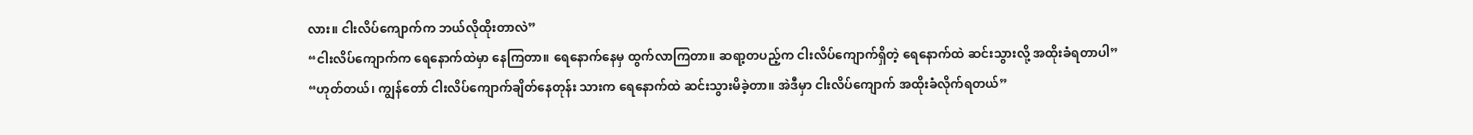လား။ ငါးလိပ်ကျောက်က ဘယ်လိုထိုးတာလဲ”
“ငါးလိပ်ကျောက်က ရေနောက်ထဲမှာ နေကြတာ။ ရေနောက်နေမှ ထွက်လာကြတာ။ ဆရာ့တပည့်က ငါးလိပ်ကျောက်ရှိတဲ့ ရေနောက်ထဲ ဆင်းသွားလို့ အထိုးခံရတာပါ”
“ဟုတ်တယ်၊ ကျွန်တော် ငါးလိပ်ကျောက်ချိတ်နေတုန်း သားက ရေနောက်ထဲ ဆင်းသွားမိခဲ့တာ။ အဲဒီမှာ ငါးလိပ်ကျောက် အထိုးခံလိုက်ရတယ်”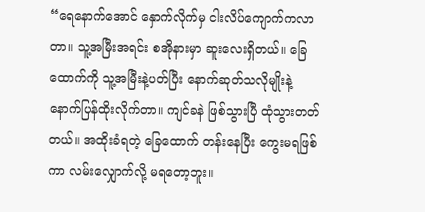“ရေနောက်အောင် နှောက်လိုက်မှ ငါးလိပ်ကျောက်ကလာတာ။ သူ့အမြီးအရင်း စအိုနားမှာ ဆူးလေးရှိတယ်။ ခြေထောက်ကို သူ့အမြီးနဲ့ပတ်ပြီး နောက်ဆုတ်သလိုမျိုးနဲ့ နောက်ပြန်ထိုးလိုက်တာ။ ကျင်ခနဲ ဖြစ်သွားပြီ ထုံသွားတတ်တယ်။ အထိုးခံရတဲ့ ခြေထောက် တန်းနေပြီး ကွေးမရဖြစ်ကာ လမ်းလျှောက်လို့ မရတော့ဘူး။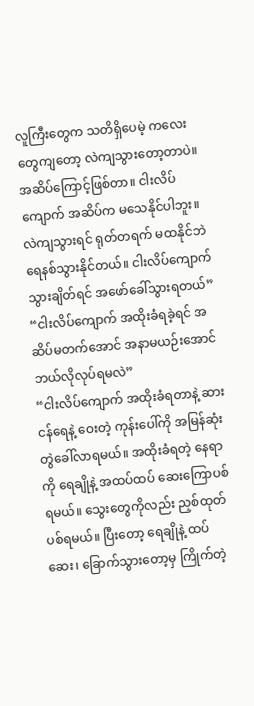လူကြီးတွေက သတိရှိပေမဲ့ ကလေးတွေကျတော့ လဲကျသွားတော့တာပဲ။ အဆိပ်ကြောင့်ဖြစ်တာ။ ငါးလိပ်ကျောက် အဆိပ်က မသေနိုင်ပါဘူး။ လဲကျသွားရင် ရုတ်တရက် မထနိုင်ဘဲ ရေနစ်သွားနိုင်တယ်။ ငါးလိပ်ကျောက် သွားချိတ်ရင် အဖော်ခေါ်သွားရတယ်”
“ငါးလိပ်ကျောက် အထိုးခံရခဲ့ရင် အဆိပ်မတက်အောင် အနာမယဉ်းအောင် ဘယ်လိုလုပ်ရမလဲ”
“ငါးလိပ်ကျောက် အထိုးခံရတာနဲ့ ဆားငန်ရေနဲ့ ဝေးတဲ့ ကုန်းပေါ်ကို အမြန်ဆုံး တွဲခေါ်လာရမယ်။ အထိုးခံရတဲ့ နေရာကို ရေချိုနဲ့ အထပ်ထပ် ဆေးကြောပစ်ရမယ်။ သွေးတွေကိုလည်း ညှစ်ထုတ်ပစ်ရမယ်။ ပြီးတော့ ရေချိုနဲ့ ထပ်ဆေး၊ ခြောက်သွားတော့မှ ကြိုက်တဲ့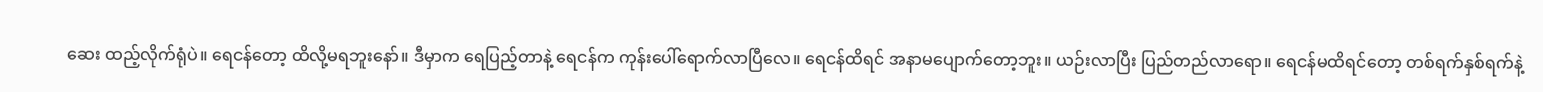ဆေး ထည့်လိုက်ရုံပဲ။ ရေငန်တော့ ထိလို့မရဘူးနော်။ ဒီမှာက ရေပြည့်တာနဲ့ ရေငန်က ကုန်းပေါ်ရောက်လာပြီလေ။ ရေငန်ထိရင် အနာမပျောက်တော့ဘူး။ ယဉ်းလာပြီး ပြည်တည်လာရော။ ရေငန်မထိရင်တော့ တစ်ရက်နှစ်ရက်နဲ့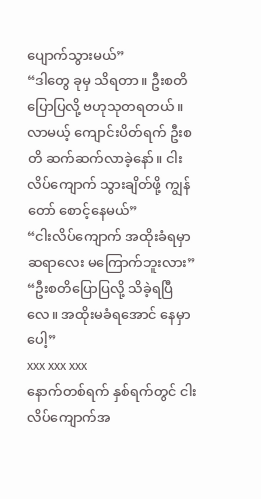ပျောက်သွားမယ်”
“ဒါတွေ ခုမှ သိရတာ။ ဦးစတိ ပြောပြလို့ ဗဟုသုတရတယ်။ လာမယ့် ကျောင်းပိတ်ရက် ဦးစတိ ဆက်ဆက်လာခဲ့နော်။ ငါးလိပ်ကျောက် သွားချိတ်ဖို့ ကျွန်တော် စောင့်နေမယ်”
“ငါးလိပ်ကျောက် အထိုးခံရမှာ ဆရာလေး မကြောက်ဘူးလား”
“ဦးစတိပြောပြလို့ သိခဲ့ရပြီလေ။ အထိုးမခံရအောင် နေမှာပေါ့”
xxx xxx xxx
နောက်တစ်ရက် နှစ်ရက်တွင် ငါးလိပ်ကျောက်အ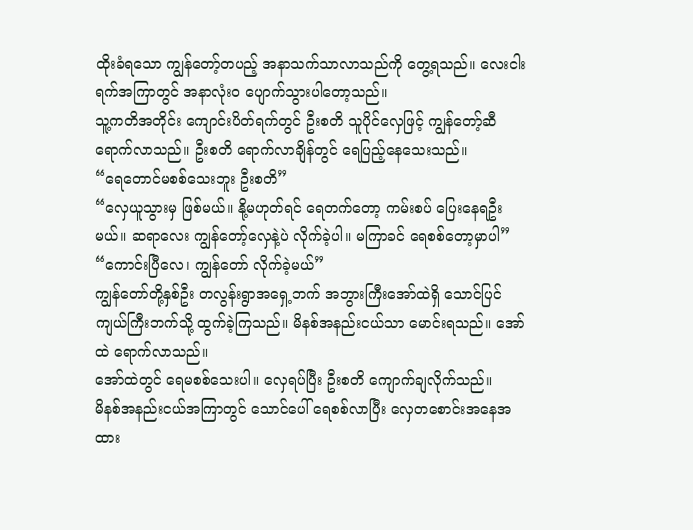ထိုးခံရသော ကျွန်တော့်တပည့် အနာသက်သာလာသည်ကို တွေ့ရသည်။ လေးငါးရက်အကြာတွင် အနာလုံးဝ ပျောက်သွားပါတော့သည်။
သူ့ကတိအတိုင်း ကျောင်းပိတ်ရက်တွင် ဦးစတိ သူပိုင်လှေဖြင့် ကျွန်တော့်ဆီ ရောက်လာသည်။ ဦးစတိ ရောက်လာချိန်တွင် ရေပြည့်နေသေးသည်။
“ရေတောင်မစစ်သေးဘူး ဦးစတိ”
“လှေယူသွားမှ ဖြစ်မယ်။ နို့မဟုတ်ရင် ရေတက်တော့ ကမ်းစပ် ပြေးနေရဦးမယ်။ ဆရာလေး ကျွန်တော့်လှေနဲ့ပဲ လိုက်ခဲ့ပါ။ မကြာခင် ရေစစ်တော့မှာပါ”
“ကောင်းပြီလေ၊ ကျွန်တော် လိုက်ခဲ့မယ်”
ကျွန်တော်တို့နှစ်ဦး တလွန်းရွာအရှေ့ဘက် အဘွားကြီးအော်ထဲရှိ သောင်ပြင်ကျယ်ကြီးဘက်သို့ ထွက်ခဲ့ကြသည်။ မိနစ်အနည်းငယ်သာ မောင်းရသည်။ အော်ထဲ ရောက်လာသည်။
အော်ထဲတွင် ရေမစစ်သေးပါ။ လှေရပ်ပြီး ဦးစတိ ကျောက်ချလိုက်သည်။
မိနစ်အနည်းငယ်အကြာတွင် သောင်ပေါ် ရေစစ်လာပြီး လှေတစောင်းအနေအထား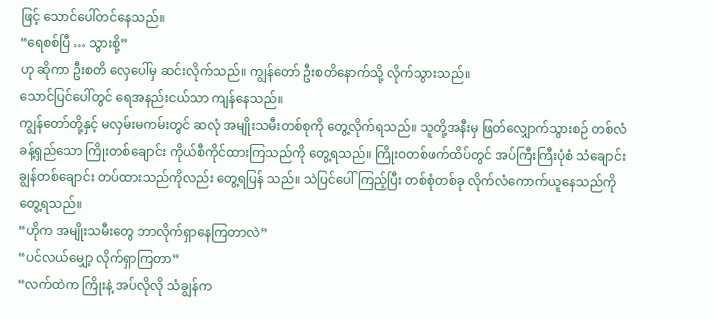ဖြင့် သောင်ပေါ်တင်နေသည်။
“ရေစစ်ပြီ … သွားစို့”
ဟု ဆိုကာ ဦးစတိ လှေပေါ်မှ ဆင်းလိုက်သည်။ ကျွန်တော် ဦးစတိနောက်သို့ လိုက်သွားသည်။
သောင်ပြင်ပေါ်တွင် ရေအနည်းငယ်သာ ကျန်နေသည်။
ကျွန်တော်တို့နှင့် မလှမ်းမကမ်းတွင် ဆလုံ အမျိုးသမီးတစ်စုကို တွေ့လိုက်ရသည်။ သူတို့အနီးမှ ဖြတ်လျှောက်သွားစဉ် တစ်လံခန့်ရှည်သော ကြိုးတစ်ချောင်း ကိုယ်စီကိုင်ထားကြသည်ကို တွေ့ရသည်။ ကြိုးဝတစ်ဖက်ထိပ်တွင် အပ်ကြီးကြီးပုံစံ သံချောင်းချွန်တစ်ချောင်း တပ်ထားသည်ကိုလည်း တွေ့ရပြန် သည်။ သဲပြင်ပေါ်ကြည့်ပြီး တစ်စုံတစ်ခု လိုက်လံကောက်ယူနေသည်ကို တွေ့ရသည်။
“ဟိုက အမျိုးသမီးတွေ ဘာလိုက်ရှာနေကြတာလဲ”
“ပင်လယ်မျှော့ လိုက်ရှာကြတာ”
“လက်ထဲက ကြိုးနဲ့ အပ်လိုလို သံချွန်က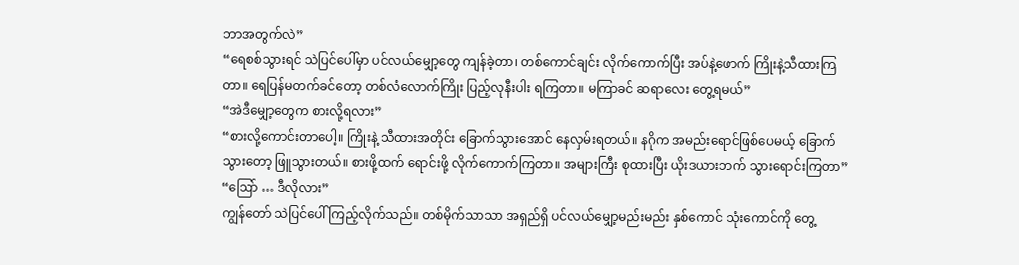ဘာအတွက်လဲ”
“ရေစစ်သွားရင် သဲပြင်ပေါ်မှာ ပင်လယ်မျှော့တွေ ကျန်ခဲ့တာ၊ တစ်ကောင်ချင်း လိုက်ကောက်ပြီး အပ်နဲ့ဖောက် ကြိုးနဲ့သီထားကြတာ။ ရေပြန်မတက်ခင်တော့ တစ်လံလောက်ကြိုး ပြည့်လုနီးပါး ရကြတာ။ မကြာခင် ဆရာလေး တွေ့ရမယ်”
“အဲဒီမျှော့တွေက စားလို့ရလား”
“စားလို့ကောင်းတာပေါ့။ ကြိုးနဲ့ သီထားအတိုင်း ခြောက်သွားအောင် နေလှမ်းရတယ်။ နဂိုက အမည်းရောင်ဖြစ်ပေမယ့် ခြောက်သွားတော့ ဖြူသွားတယ်။ စားဖို့ထက် ရောင်းဖို့ လိုက်ကောက်ကြတာ။ အများကြီး စုထားပြီး ယိုးဒယားဘက် သွားရောင်းကြတာ”
“ဩော် … ဒီလိုလား”
ကျွန်တော် သဲပြင်ပေါ် ကြည့်လိုက်သည်။ တစ်မိုက်သာသာ အရှည်ရှိ ပင်လယ်မျှော့မည်းမည်း နှစ်ကောင် သုံးကောင်ကို တွေ့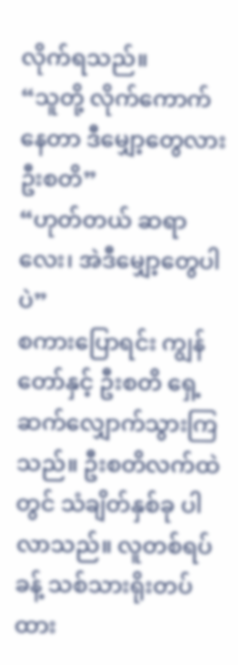လိုက်ရသည်။
“သူတို့ လိုက်ကောက်နေတာ ဒီမျှော့တွေလား ဦးစတိ”
“ဟုတ်တယ် ဆရာလေး၊ အဲဒီမျှော့တွေပါပဲ”
စကားပြောရင်း ကျွန်တော်နှင့် ဦးစတိ ရှေ့ဆက်လျှောက်သွားကြသည်။ ဦးစတိလက်ထဲတွင် သံချိတ်နှစ်ခု ပါလာသည်။ လူတစ်ရပ်ခန့် သစ်သားရိုးတပ်ထား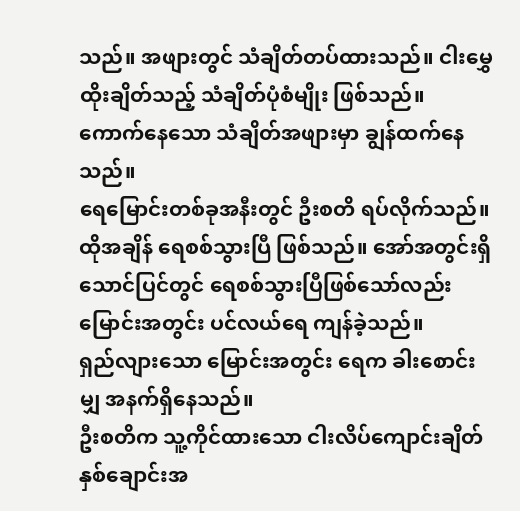သည်။ အဖျားတွင် သံချိတ်တပ်ထားသည်။ ငါးမွှေထိုးချိတ်သည့် သံချိတ်ပုံစံမျိုး ဖြစ်သည်။ ကောက်နေသော သံချိတ်အဖျားမှာ ချွန်ထက်နေသည်။
ရေမြောင်းတစ်ခုအနီးတွင် ဦးစတိ ရပ်လိုက်သည်။ ထိုအချိန် ရေစစ်သွားပြီ ဖြစ်သည်။ အော်အတွင်းရှိ သောင်ပြင်တွင် ရေစစ်သွားပြီဖြစ်သော်လည်း မြောင်းအတွင်း ပင်လယ်ရေ ကျန်ခဲ့သည်။
ရှည်လျားသော မြောင်းအတွင်း ရေက ခါးစောင်းမျှ အနက်ရှိနေသည်။
ဦးစတိက သူ့ကိုင်ထားသော ငါးလိပ်ကျောင်းချိတ်နှစ်ချောင်းအ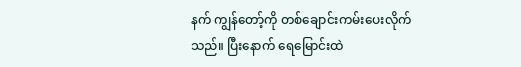နက် ကျွန်တော့်ကို တစ်ချောင်းကမ်းပေးလိုက်သည်။ ပြီးနောက် ရေမြောင်းထဲ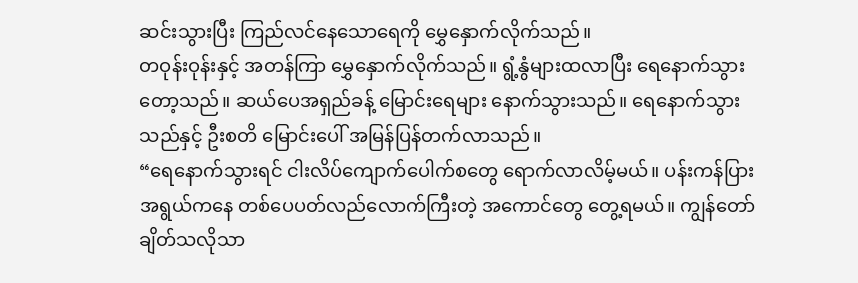ဆင်းသွားပြီး ကြည်လင်နေသောရေကို မွှေနှောက်လိုက်သည်။
တဝုန်းဝုန်းနှင့် အတန်ကြာ မွှေနှောက်လိုက်သည်။ ရွံ့နွံများထလာပြီး ရေနောက်သွားတော့သည်။ ဆယ်ပေအရှည်ခန့် မြောင်းရေများ နောက်သွားသည်။ ရေနောက်သွားသည်နှင့် ဦးစတိ မြောင်းပေါ် အမြန်ပြန်တက်လာသည်။
“ရေနောက်သွားရင် ငါးလိပ်ကျောက်ပေါက်စတွေ ရောက်လာလိမ့်မယ်။ ပန်းကန်ပြားအရွယ်ကနေ တစ်ပေပတ်လည်လောက်ကြီးတဲ့ အကောင်တွေ တွေ့ရမယ်။ ကျွန်တော်ချိတ်သလိုသာ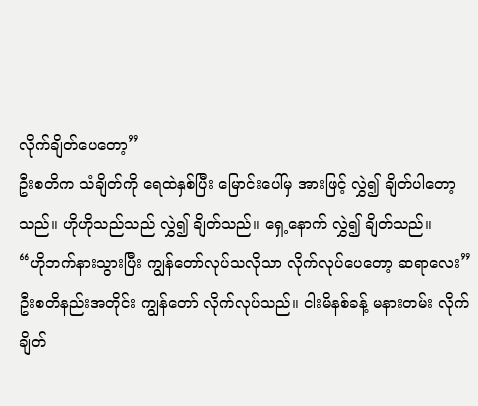လိုက်ချိတ်ပေတော့”
ဦးစတိက သံချိတ်ကို ရေထဲနှစ်ပြီး မြောင်းပေါ်မှ အားဖြင့် လွှဲ၍ ချိတ်ပါတော့သည်။ ဟိုဟိုသည်သည် လွှဲ၍ ချိတ်သည်။ ရှေ့နောက် လွှဲ၍ ချိတ်သည်။
“ဟိုဘက်နားသွားပြီး ကျွန်တော်လုပ်သလိုသာ လိုက်လုပ်ပေတော့ ဆရာလေး”
ဦးစတိနည်းအတိုင်း ကျွန်တော် လိုက်လုပ်သည်။ ငါးမိနစ်ခန့် မနားတမ်း လိုက်ချိတ်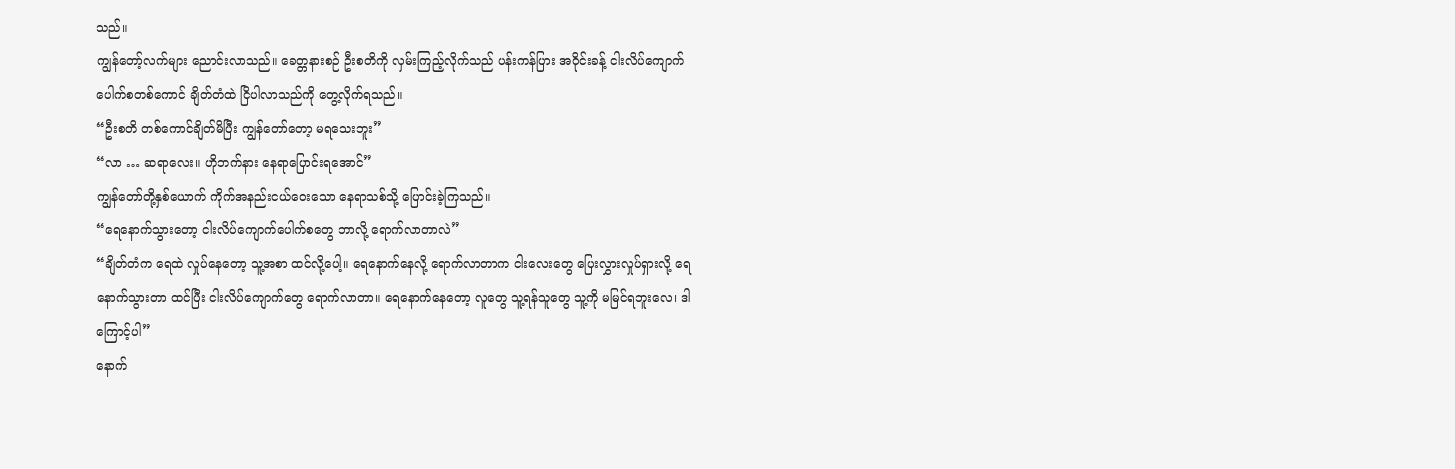သည်။
ကျွန်တော့်လက်များ ညောင်းလာသည်။ ခေတ္တနားစဉ် ဦးစတိကို လှမ်းကြည့်လိုက်သည် ပန်းကန်ပြား အဝိုင်းခန့် ငါးလိပ်ကျောက်ပေါက်စတစ်ကောင် ချိတ်တံထဲ ငြိပါလာသည်ကို တွေ့လိုက်ရသည်။
“ဦးစတိ တစ်ကောင်ချိတ်မိပြီး ကျွန်တော်တော့ မရသေးဘူး”
“လာ … ဆရာလေး။ ဟိုဘက်နား နေရာပြောင်းရအောင်”
ကျွန်တော်တို့နှစ်ယောက် ကိုက်အနည်းငယ်ဝေးသော နေရာသစ်သို့ ပြောင်းခဲ့ကြသည်။
“ရေနောက်သွားတော့ ငါးလိပ်ကျောက်ပေါက်စတွေ ဘာလို့ ရောက်လာတာလဲ”
“ချိတ်တံက ရေထဲ လှုပ်နေတော့ သူ့အစာ ထင်လို့ပေါ့။ ရေနောက်နေလို့ ရောက်လာတာက ငါးလေးတွေ ပြေးလွှားလှုပ်ရှားလို့ ရေနောက်သွားတာ ထင်ပြီး ငါးလိပ်ကျောက်တွေ ရောက်လာတာ။ ရေနောက်နေတော့ လူတွေ သူ့ရန်သူတွေ သူ့ကို မမြင်ရဘူးလေ၊ ဒါကြောင့်ပါ”
နောက်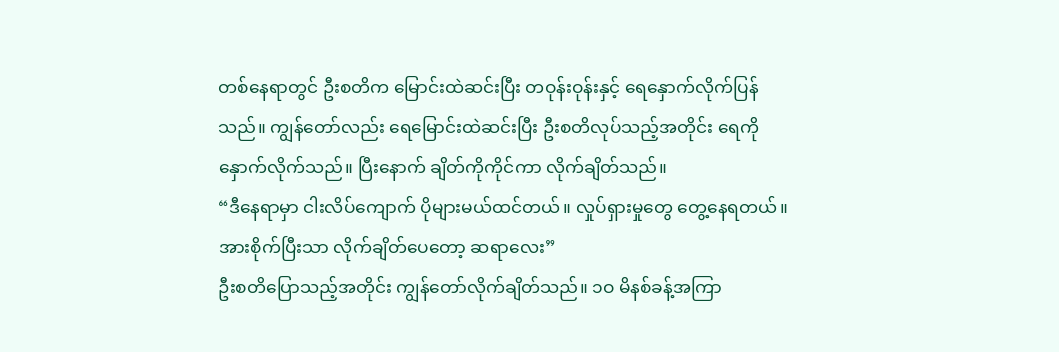တစ်နေရာတွင် ဦးစတိက မြောင်းထဲဆင်းပြီး တဝုန်းဝုန်းနှင့် ရေနှောက်လိုက်ပြန်သည်။ ကျွန်တော်လည်း ရေမြောင်းထဲဆင်းပြီး ဦးစတိလုပ်သည့်အတိုင်း ရေကို နှောက်လိုက်သည်။ ပြီးနောက် ချိတ်ကိုကိုင်ကာ လိုက်ချိတ်သည်။
“ဒီနေရာမှာ ငါးလိပ်ကျောက် ပိုများမယ်ထင်တယ်။ လှုပ်ရှားမှုတွေ တွေ့နေရတယ်။ အားစိုက်ပြီးသာ လိုက်ချိတ်ပေတော့ ဆရာလေး”
ဦးစတိပြောသည့်အတိုင်း ကျွန်တော်လိုက်ချိတ်သည်။ ၁ဝ မိနစ်ခန့်အကြာ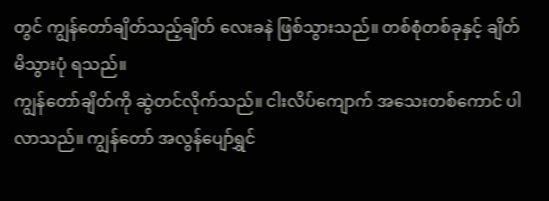တွင် ကျွန်တော်ချိတ်သည့်ချိတ် လေးခနဲ ဖြစ်သွားသည်။ တစ်စုံတစ်ခုနှင့် ချိတ်မိသွားပုံ ရသည်။
ကျွန်တော်ချိတ်ကို ဆွဲတင်လိုက်သည်။ ငါးလိပ်ကျောက် အသေးတစ်ကောင် ပါလာသည်။ ကျွန်တော် အလွန်ပျော်ရွှင်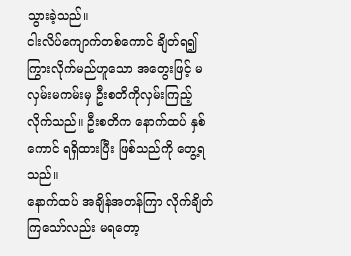သွားခဲ့သည်။
ငါးလိပ်ကျောက်တစ်ကောင် ချိတ်ရ၍ ကြွားလိုက်မည်ဟူသော အတွေးဖြင့် မလှမ်းမကမ်းမှ ဦးစတိကိုလှမ်းကြည့်လိုက်သည်။ ဦးစတိက နောက်ထပ် နှစ်ကောင် ရရှိထားပြီး ဖြစ်သည်ကို တွေ့ရသည်။
နောက်ထပ် အချိန်အတန်ကြာ လိုက်ချိတ်ကြသော်လည်း မရတော့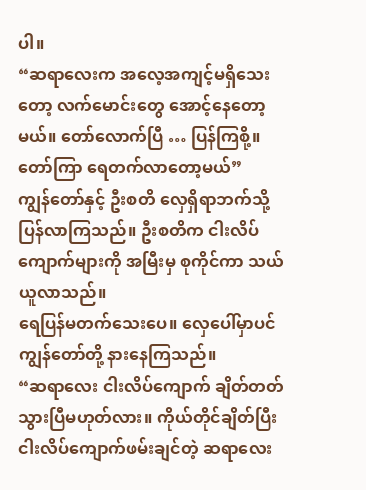ပါ။
“ဆရာလေးက အလေ့အကျင့်မရှိသေးတော့ လက်မောင်းတွေ အောင့်နေတော့မယ်။ တော်လောက်ပြီ … ပြန်ကြစို့။ တော်ကြာ ရေတက်လာတော့မယ်”
ကျွန်တော်နှင့် ဦးစတိ လှေရှိရာဘက်သို့ ပြန်လာကြသည်။ ဦးစတိက ငါးလိပ်ကျောက်များကို အမြီးမှ စုကိုင်ကာ သယ်ယူလာသည်။
ရေပြန်မတက်သေးပေ။ လှေပေါ်မှာပင် ကျွန်တော်တို့ နားနေကြသည်။
“ဆရာလေး ငါးလိပ်ကျောက် ချိတ်တတ်သွားပြီမဟုတ်လား။ ကိုယ်တိုင်ချိတ်ပြီး ငါးလိပ်ကျောက်ဖမ်းချင်တဲ့ ဆရာလေး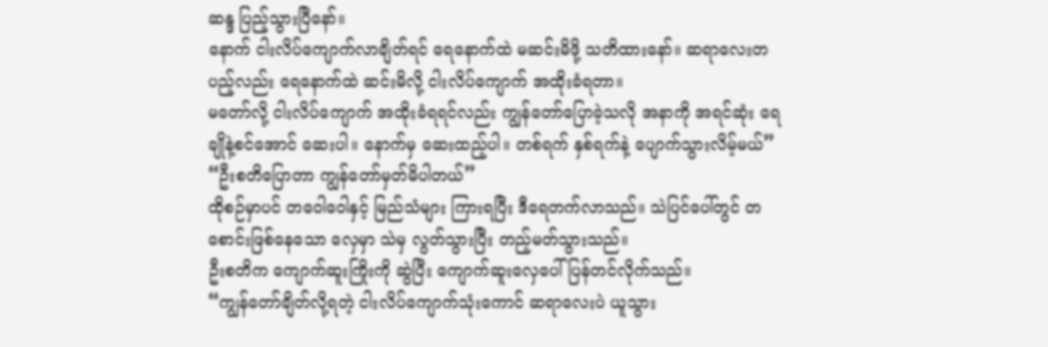ဆန္ဒ ပြည့်သွားပြီနော်။
နောက် ငါးလိပ်ကျောက်လာချိတ်ရင် ရေနောက်ထဲ မဆင်းမိဖို့ သတိထားနော်။ ဆရာလေးတပည့်လည်း ရေနောက်ထဲ ဆင်းမိလို့ ငါးလိပ်ကျောက် အထိုးခံရတာ။
မတော်လို့ ငါးလိပ်ကျောက် အထိုးခံရရင်လည်း ကျွန်တော်ပြောခဲ့သလို အနာကို အရင်ဆုံး ရေချိုနဲ့စင်အောင် ဆေးပါ။ နောက်မှ ဆေးထည့်ပါ။ တစ်ရက် နှစ်ရက်နဲ့ ပျောက်သွားလိမ့်မယ်”
“ဦးစတိပြောတာ ကျွန်တော်မှတ်မိပါတယ်”
ထိုစဉ်မှာပင် တဝေါဝေါနှင့် မြည်သံများ ကြားရပြီး ဒီရေတက်လာသည်။ သဲပြင်ပေါ်တွင် တစောင်းဖြစ်နေသော လှေမှာ သဲမှ လွတ်သွားပြီး တည့်မတ်သွားသည်။
ဦးစတိက ကျောက်ဆူးကြိုးကို ဆွဲပြီး ကျောက်ဆူးလှေပေါ် ပြန်တင်လိုက်သည်။
“ကျွန်တော်ချိတ်လို့ရတဲ့ ငါးလိပ်ကျောက်သုံးကောင် ဆရာလေးပဲ ယူသွား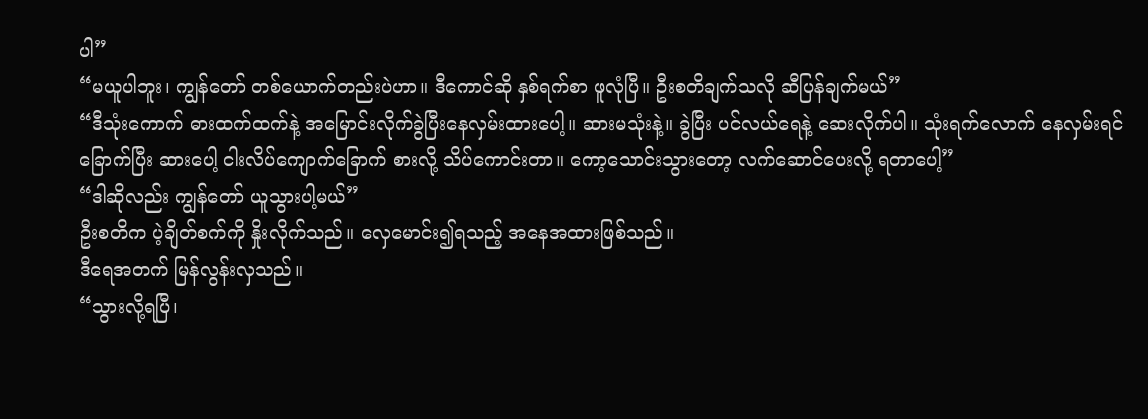ပါ”
“မယူပါဘူး၊ ကျွန်တော် တစ်ယောက်တည်းပဲဟာ။ ဒီကောင်ဆို နှစ်ရက်စာ ဖူလုံပြီ။ ဦးစတိချက်သလို ဆီပြန်ချက်မယ်”
“ဒီသုံးကောက် ဓားထက်ထက်နဲ့ အမြောင်းလိုက်ခွဲပြီးနေလှမ်းထားပေါ့။ ဆားမသုံးနဲ့။ ခွဲပြီး ပင်လယ်ရေနဲ့ ဆေးလိုက်ပါ။ သုံးရက်လောက် နေလှမ်းရင် ခြောက်ပြီး ဆားပေါ့ ငါးလိပ်ကျောက်ခြောက် စားလို့ သိပ်ကောင်းတာ။ ကော့သောင်းသွားတော့ လက်ဆောင်ပေးလို့ ရတာပေါ့”
“ဒါဆိုလည်း ကျွန်တော် ယူသွားပါ့မယ်”
ဦးစတိက ပဲ့ချိတ်စက်ကို နှိုးလိုက်သည်။ လှေမောင်း၍ရသည့် အနေအထားဖြစ်သည်။
ဒီရေအတက် မြန်လွန်းလှသည်။
“သွားလို့ရပြီ၊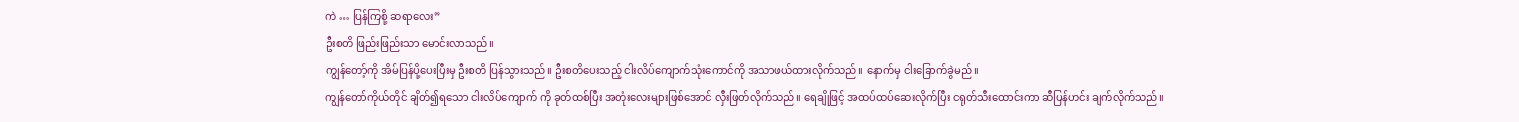ကဲ … ပြန်ကြစို့ ဆရာလေး”
ဦးစတိ ဖြည်းဖြည်းသာ မောင်းလာသည်။
ကျွန်တော့်ကို အိမ်ပြန်ပို့ပေးပြီးမှ ဦးစတိ ပြန်သွားသည်။ ဦးစတိပေးသည့် ငါးလိပ်ကျောက်သုံးကောင်ကို အသာဖယ်ထားလိုက်သည်။ နောက်မှ ငါးခြောက်ခွဲမည်။
ကျွန်တော်ကိုယ်တိုင် ချိတ်၍ရသော ငါးလိပ်ကျောက် ကို ခုတ်ထစ်ပြီး အတုံးလေးများဖြစ်အောင် လှီးဖြတ်လိုက်သည်။ ရေချိုဖြင့် အထပ်ထပ်ဆေးလိုက်ပြီး ငရုတ်သီးထောင်းကာ ဆီပြန်ဟင်း ချက်လိုက်သည်။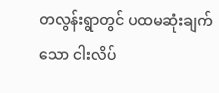တလွန်းရွာတွင် ပထမဆုံးချက်သော ငါးလိပ်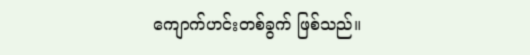ကျောက်ဟင်းတစ်ခွက် ဖြစ်သည်။